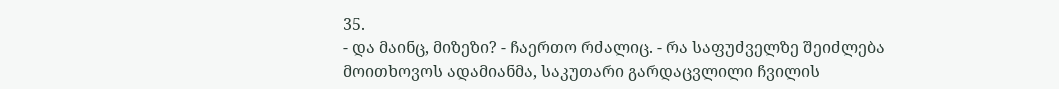35.
- და მაინც, მიზეზი? - ჩაერთო რძალიც. - რა საფუძველზე შეიძლება მოითხოვოს ადამიანმა, საკუთარი გარდაცვლილი ჩვილის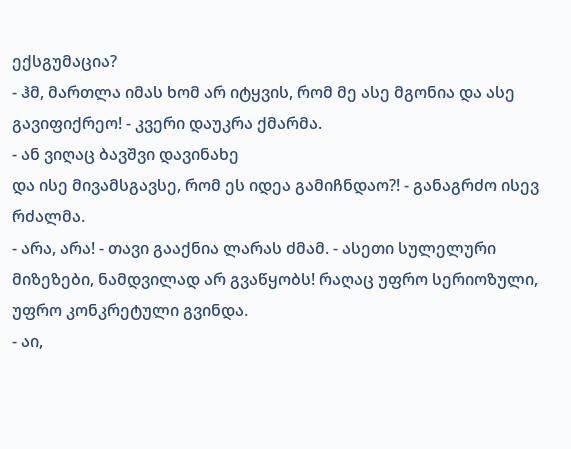ექსგუმაცია?
- ჰმ, მართლა იმას ხომ არ იტყვის, რომ მე ასე მგონია და ასე გავიფიქრეო! - კვერი დაუკრა ქმარმა.
- ან ვიღაც ბავშვი დავინახე
და ისე მივამსგავსე, რომ ეს იდეა გამიჩნდაო?! - განაგრძო ისევ რძალმა.
- არა, არა! - თავი გააქნია ლარას ძმამ. - ასეთი სულელური მიზეზები, ნამდვილად არ გვაწყობს! რაღაც უფრო სერიოზული, უფრო კონკრეტული გვინდა.
- აი,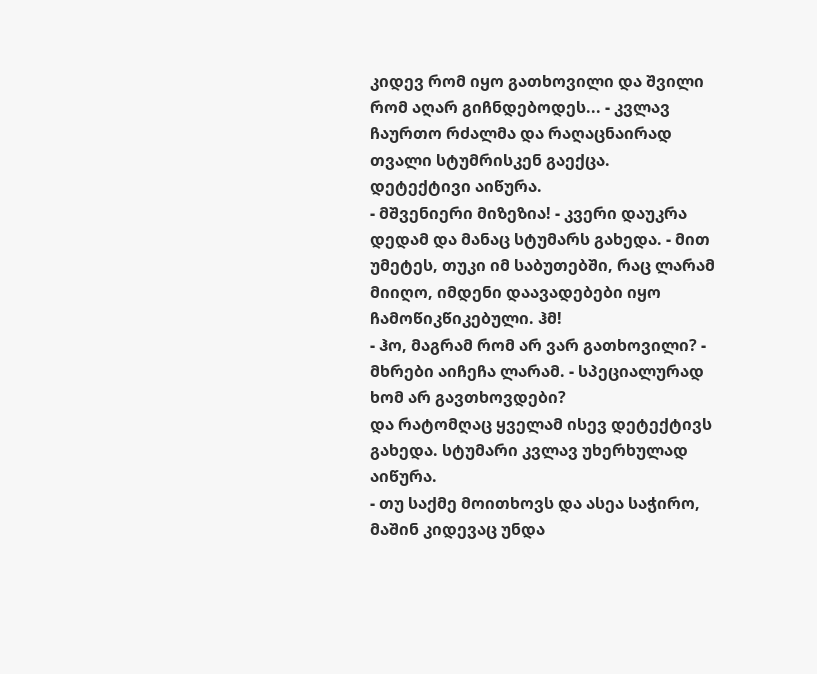კიდევ რომ იყო გათხოვილი და შვილი რომ აღარ გიჩნდებოდეს... - კვლავ ჩაურთო რძალმა და რაღაცნაირად თვალი სტუმრისკენ გაექცა.
დეტექტივი აიწურა.
- მშვენიერი მიზეზია! - კვერი დაუკრა დედამ და მანაც სტუმარს გახედა. - მით უმეტეს, თუკი იმ საბუთებში, რაც ლარამ მიიღო, იმდენი დაავადებები იყო ჩამოწიკწიკებული. ჰმ!
- ჰო, მაგრამ რომ არ ვარ გათხოვილი? - მხრები აიჩეჩა ლარამ. - სპეციალურად ხომ არ გავთხოვდები?
და რატომღაც ყველამ ისევ დეტექტივს გახედა. სტუმარი კვლავ უხერხულად აიწურა.
- თუ საქმე მოითხოვს და ასეა საჭირო, მაშინ კიდევაც უნდა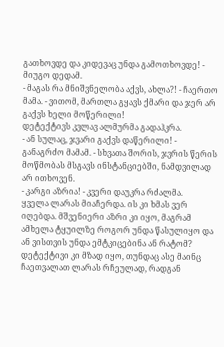გათხოვდე და კიდევაც უნდა გამოთხოვდე! - მიუგო დედამ.
- მაგას რა მნიშვნელობა აქვს, ახლა?! - ჩაერთო მამა. - ვითომ, მართლა გყავს ქმარი და ჯერ არ გაქვს ხელი მოწერილი!
დეტექტივს კვლავ ალმურმა გადაჰკრა.
- ან სულაც, ჯვარი გაქვს დაწერილი! - განაგრძო მამამ. - სხვათა შორის, ჯვრის წერის მოწმობას მსგავს ინსტანციებში, ნამდვილად არ ითხოვენ.
- კარგი აზრია! - კვერი დაუკრა რძალმა.
ყველა ლარას მიაჩერდა. ის კი ხმას ვერ იღებდა. მშვენიერი აზრი კი იყო, მაგრამ ამხელა ტყუილზე როგორ უნდა წასულიყო და ან ვისთვის უნდა ემტკიცებინა ან რატომ?
დეტექტივი კი მზად იყო, თუნდაც ასე მაინც ჩაეთვალათ ლარას რჩეულად, რადგან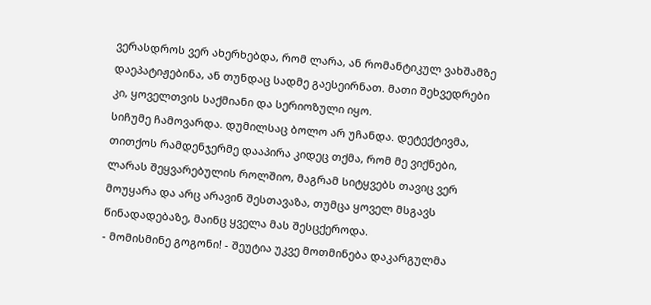ვერასდროს ვერ ახერხებდა, რომ ლარა, ან რომანტიკულ ვახშამზე დაეპატიჟებინა, ან თუნდაც სადმე გაესეირნათ. მათი შეხვედრები კი, ყოველთვის საქმიანი და სერიოზული იყო.
სიჩუმე ჩამოვარდა. დუმილსაც ბოლო არ უჩანდა. დეტექტივმა, თითქოს რამდენჯერმე დააპირა კიდეც თქმა, რომ მე ვიქნები, ლარას შეყვარებულის როლშიო, მაგრამ სიტყვებს თავიც ვერ მოუყარა და არც არავინ შესთავაზა, თუმცა ყოველ მსგავს წინადადებაზე, მაინც ყველა მას შესცქეროდა.
- მომისმინე გოგონი! - შეუტია უკვე მოთმინება დაკარგულმა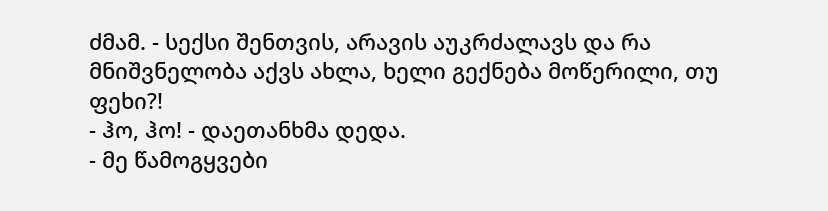ძმამ. - სექსი შენთვის, არავის აუკრძალავს და რა მნიშვნელობა აქვს ახლა, ხელი გექნება მოწერილი, თუ ფეხი?!
- ჰო, ჰო! - დაეთანხმა დედა.
- მე წამოგყვები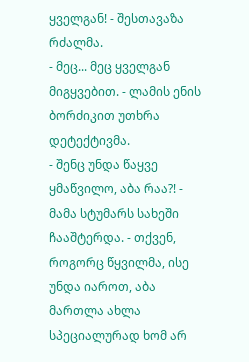ყველგან! - შესთავაზა რძალმა.
- მეც... მეც ყველგან მიგყვებით. - ლამის ენის ბორძიკით უთხრა დეტექტივმა.
- შენც უნდა წაყვე ყმაწვილო, აბა რაა?! - მამა სტუმარს სახეში ჩააშტერდა. - თქვენ, როგორც წყვილმა, ისე უნდა იაროთ, აბა მართლა ახლა სპეციალურად ხომ არ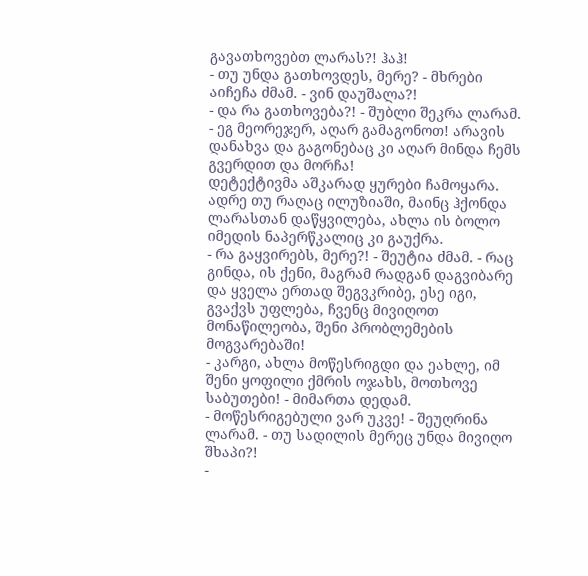გავათხოვებთ ლარას?! ჰაჰ!
- თუ უნდა გათხოვდეს, მერე? - მხრები აიჩეჩა ძმამ. - ვინ დაუშალა?!
- და რა გათხოვება?! - შუბლი შეკრა ლარამ. - ეგ მეორეჯერ, აღარ გამაგონოთ! არავის დანახვა და გაგონებაც კი აღარ მინდა ჩემს გვერდით და მორჩა!
დეტექტივმა აშკარად ყურები ჩამოყარა. ადრე თუ რაღაც ილუზიაში, მაინც ჰქონდა ლარასთან დაწყვილება, ახლა ის ბოლო იმედის ნაპერწკალიც კი გაუქრა.
- რა გაყვირებს, მერე?! - შეუტია ძმამ. - რაც გინდა, ის ქენი, მაგრამ რადგან დაგვიბარე და ყველა ერთად შეგვკრიბე, ესე იგი, გვაქვს უფლება, ჩვენც მივიღოთ მონაწილეობა, შენი პრობლემების მოგვარებაში!
- კარგი, ახლა მოწესრიგდი და ეახლე, იმ შენი ყოფილი ქმრის ოჯახს, მოთხოვე საბუთები! - მიმართა დედამ.
- მოწესრიგებული ვარ უკვე! - შეუღრინა ლარამ. - თუ სადილის მერეც უნდა მივიღო შხაპი?!
-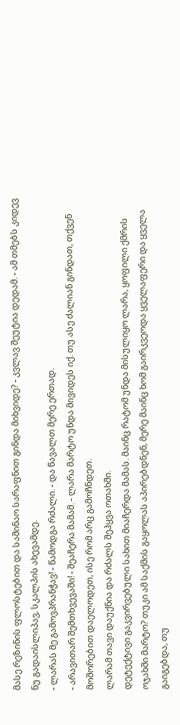მასე რეზინის ფლოსტებით და საშინაო სარაფნით გინდა მიხვიდე? - კვლავ შეუტია დედამ. - ამ თმებს კიდევ ნუ გადაისლიპავ, სკალპის ახევამდე.
- ლარას მე გამოვპრანჭავ! - წამოდგა რძალი. - და წავალთ მერე ერთად.
- არავითარ შემთხვევაში! - შეაჩერა მამამ. - ლარა მარტო უნდა მივიდეს იქ. თუ ასე ძალიან გინდათ, თქვენ მოშორებით დაელოდეთ, ისე რომ არც გამოჩნდეთ.
ლარამ თავი დაუქნია და რძალს შეჰყვა ოთახში.
დეტექტივი გაკვირვებული სახით მიაჩერდა მამას. მაინც რატომ უნდა მისულიყო ლარა, ყოფილი ქმრის ოჯახში მარტო? თუკი ამ საქმის გაყოლას აპირებდნენ, მერე მაინც ხომ გაირკვეოდა ყველაფერი და ყველა გაიგებდა, თუ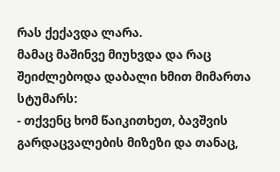რას ქექავდა ლარა.
მამაც მაშინვე მიუხვდა და რაც შეიძლებოდა დაბალი ხმით მიმართა სტუმარს:
- თქვენც ხომ წაიკითხეთ, ბავშვის გარდაცვალების მიზეზი და თანაც,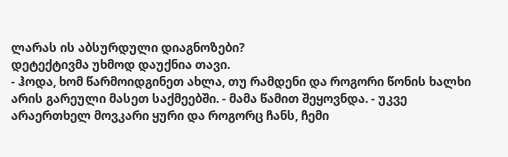ლარას ის აბსურდული დიაგნოზები?
დეტექტივმა უხმოდ დაუქნია თავი.
- ჰოდა, ხომ წარმოიდგინეთ ახლა, თუ რამდენი და როგორი წონის ხალხი არის გარეული მასეთ საქმეებში. - მამა წამით შეყოვნდა. - უკვე არაერთხელ მოვკარი ყური და როგორც ჩანს, ჩემი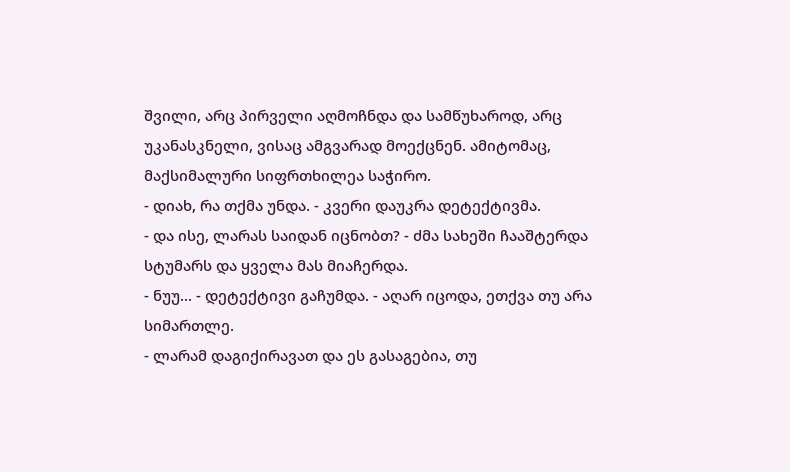შვილი, არც პირველი აღმოჩნდა და სამწუხაროდ, არც უკანასკნელი, ვისაც ამგვარად მოექცნენ. ამიტომაც, მაქსიმალური სიფრთხილეა საჭირო.
- დიახ, რა თქმა უნდა. - კვერი დაუკრა დეტექტივმა.
- და ისე, ლარას საიდან იცნობთ? - ძმა სახეში ჩააშტერდა სტუმარს და ყველა მას მიაჩერდა.
- ნუუ... - დეტექტივი გაჩუმდა. - აღარ იცოდა, ეთქვა თუ არა სიმართლე.
- ლარამ დაგიქირავათ და ეს გასაგებია, თუ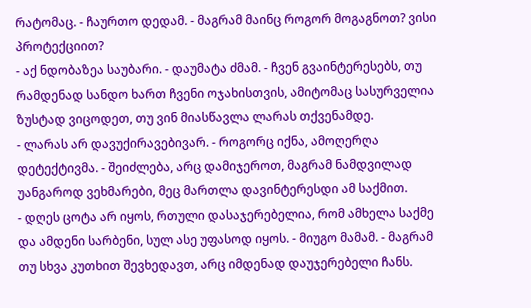რატომაც. - ჩაურთო დედამ. - მაგრამ მაინც როგორ მოგაგნოთ? ვისი პროტექციით?
- აქ ნდობაზეა საუბარი. - დაუმატა ძმამ. - ჩვენ გვაინტერესებს, თუ რამდენად სანდო ხართ ჩვენი ოჯახისთვის, ამიტომაც სასურველია ზუსტად ვიცოდეთ, თუ ვინ მიასწავლა ლარას თქვენამდე.
- ლარას არ დავუქირავებივარ. - როგორც იქნა, ამოღერღა დეტექტივმა. - შეიძლება, არც დამიჯეროთ, მაგრამ ნამდვილად უანგაროდ ვეხმარები, მეც მართლა დავინტერესდი ამ საქმით.
- დღეს ცოტა არ იყოს, რთული დასაჯერებელია, რომ ამხელა საქმე და ამდენი სარბენი, სულ ასე უფასოდ იყოს. - მიუგო მამამ. - მაგრამ თუ სხვა კუთხით შევხედავთ, არც იმდენად დაუჯერებელი ჩანს.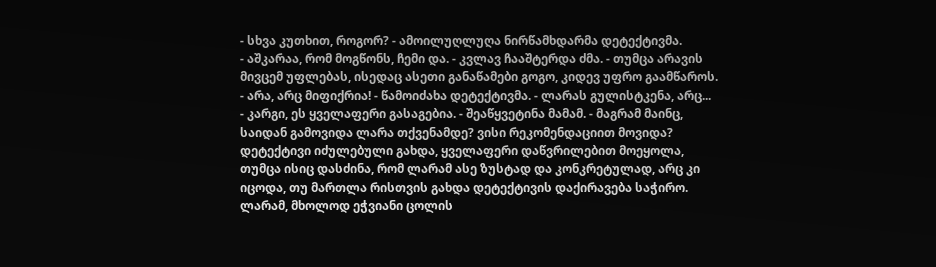- სხვა კუთხით, როგორ? - ამოილუღლუღა ნირწამხდარმა დეტექტივმა.
- აშკარაა, რომ მოგწონს, ჩემი და. - კვლავ ჩააშტერდა ძმა. - თუმცა არავის მივცემ უფლებას, ისედაც ასეთი განაწამები გოგო, კიდევ უფრო გაამწაროს.
- არა, არც მიფიქრია! - წამოიძახა დეტექტივმა. - ლარას გულისტკენა, არც...
- კარგი, ეს ყველაფერი გასაგებია. - შეაწყვეტინა მამამ. - მაგრამ მაინც, საიდან გამოვიდა ლარა თქვენამდე? ვისი რეკომენდაციით მოვიდა?
დეტექტივი იძულებული გახდა, ყველაფერი დაწვრილებით მოეყოლა, თუმცა ისიც დასძინა, რომ ლარამ ასე ზუსტად და კონკრეტულად, არც კი იცოდა, თუ მართლა რისთვის გახდა დეტექტივის დაქირავება საჭირო. ლარამ, მხოლოდ ეჭვიანი ცოლის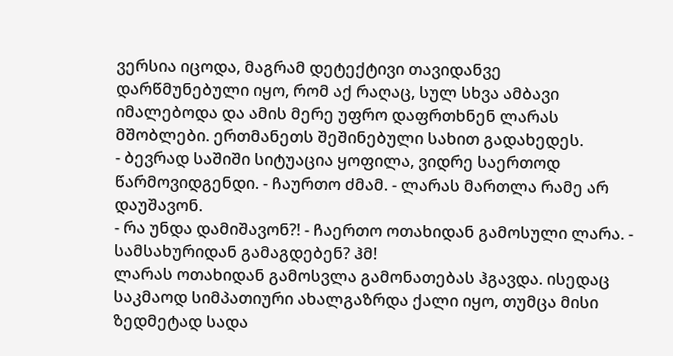ვერსია იცოდა, მაგრამ დეტექტივი თავიდანვე დარწმუნებული იყო, რომ აქ რაღაც, სულ სხვა ამბავი იმალებოდა და ამის მერე უფრო დაფრთხნენ ლარას მშობლები. ერთმანეთს შეშინებული სახით გადახედეს.
- ბევრად საშიში სიტუაცია ყოფილა, ვიდრე საერთოდ წარმოვიდგენდი. - ჩაურთო ძმამ. - ლარას მართლა რამე არ დაუშავონ.
- რა უნდა დამიშავონ?! - ჩაერთო ოთახიდან გამოსული ლარა. - სამსახურიდან გამაგდებენ? ჰმ!
ლარას ოთახიდან გამოსვლა გამონათებას ჰგავდა. ისედაც საკმაოდ სიმპათიური ახალგაზრდა ქალი იყო, თუმცა მისი ზედმეტად სადა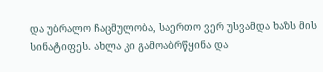და უბრალო ჩაცმულობა, საერთო ვერ უსვამდა ხაზს მის სინატიფეს. ახლა კი გამოაბრწყინა და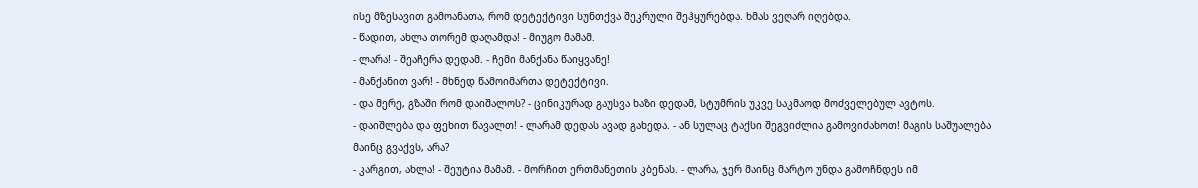ისე მზესავით გამოანათა, რომ დეტექტივი სუნთქვა შეკრული შეჰყურებდა. ხმას ვეღარ იღებდა.
- წადით, ახლა თორემ დაღამდა! - მიუგო მამამ.
- ლარა! - შეაჩერა დედამ. - ჩემი მანქანა წაიყვანე!
- მანქანით ვარ! - მხნედ წამოიმართა დეტექტივი.
- და მერე, გზაში რომ დაიშალოს? - ცინიკურად გაუსვა ხაზი დედამ, სტუმრის უკვე საკმაოდ მოძველებულ ავტოს.
- დაიშლება და ფეხით წავალთ! - ლარამ დედას ავად გახედა. - ან სულაც ტაქსი შეგვიძლია გამოვიძახოთ! მაგის საშუალება მაინც გვაქვს, არა?
- კარგით, ახლა! - შეუტია მამამ. - მორჩით ერთმანეთის კბენას. - ლარა, ჯერ მაინც მარტო უნდა გამოჩნდეს იმ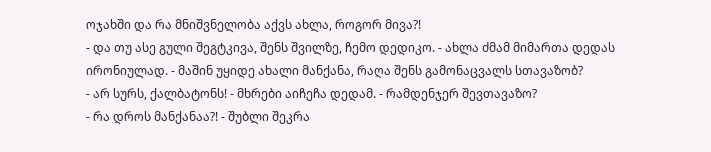ოჯახში და რა მნიშვნელობა აქვს ახლა, როგორ მივა?!
- და თუ ასე გული შეგტკივა, შენს შვილზე, ჩემო დედიკო. - ახლა ძმამ მიმართა დედას ირონიულად. - მაშინ უყიდე ახალი მანქანა, რაღა შენს გამონაცვალს სთავაზობ?
- არ სურს, ქალბატონს! - მხრები აიჩეჩა დედამ. - რამდენჯერ შევთავაზო?
- რა დროს მანქანაა?! - შუბლი შეკრა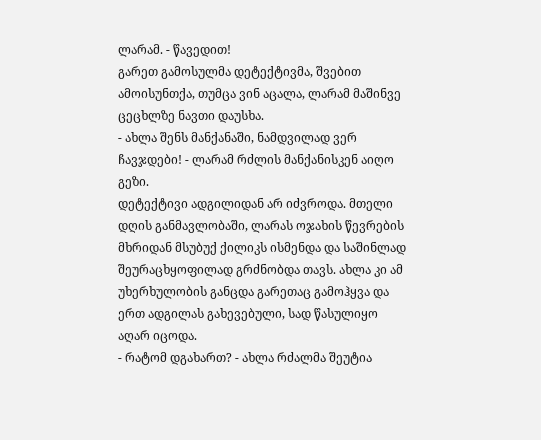ლარამ. - წავედით!
გარეთ გამოსულმა დეტექტივმა, შვებით ამოისუნთქა, თუმცა ვინ აცალა, ლარამ მაშინვე ცეცხლზე ნავთი დაუსხა.
- ახლა შენს მანქანაში, ნამდვილად ვერ ჩავჯდები! - ლარამ რძლის მანქანისკენ აიღო გეზი.
დეტექტივი ადგილიდან არ იძვროდა. მთელი დღის განმავლობაში, ლარას ოჯახის წევრების მხრიდან მსუბუქ ქილიკს ისმენდა და საშინლად შეურაცხყოფილად გრძნობდა თავს. ახლა კი ამ უხერხულობის განცდა გარეთაც გამოჰყვა და ერთ ადგილას გახევებული, სად წასულიყო აღარ იცოდა.
- რატომ დგახართ? - ახლა რძალმა შეუტია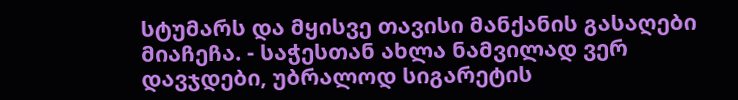სტუმარს და მყისვე თავისი მანქანის გასაღები მიაჩეჩა. - საჭესთან ახლა ნამვილად ვერ დავჯდები, უბრალოდ სიგარეტის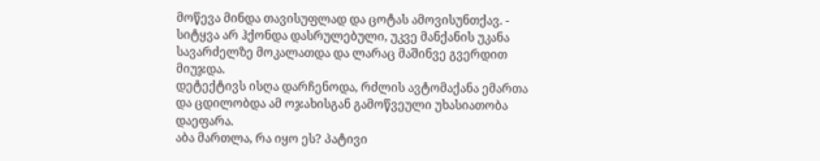მოწევა მინდა თავისუფლად და ცოტას ამოვისუნთქავ. - სიტყვა არ ჰქონდა დასრულებული, უკვე მანქანის უკანა სავარძელზე მოკალათდა და ლარაც მაშინვე გვერდით მიუჯდა.
დეტექტივს ისღა დარჩენოდა, რძლის ავტომაქანა ემართა და ცდილობდა ამ ოჯახისგან გამოწვეული უხასიათობა დაეფარა.
აბა მართლა, რა იყო ეს? პატივი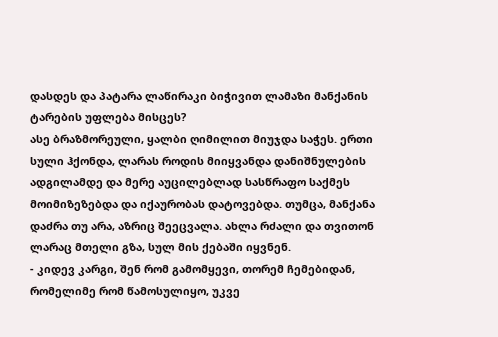დასდეს და პატარა ლაწირაკი ბიჭივით ლამაზი მანქანის ტარების უფლება მისცეს?
ასე ბრაზმორეული, ყალბი ღიმილით მიუჯდა საჭეს. ერთი სული ჰქონდა, ლარას როდის მიიყვანდა დანიშნულების ადგილამდე და მერე აუცილებლად სასწრაფო საქმეს მოიმიზეზებდა და იქაურობას დატოვებდა. თუმცა, მანქანა დაძრა თუ არა, აზრიც შეეცვალა. ახლა რძალი და თვითონ ლარაც მთელი გზა, სულ მის ქებაში იყვნენ.
- კიდევ კარგი, შენ რომ გამომყევი, თორემ ჩემებიდან, რომელიმე რომ წამოსულიყო, უკვე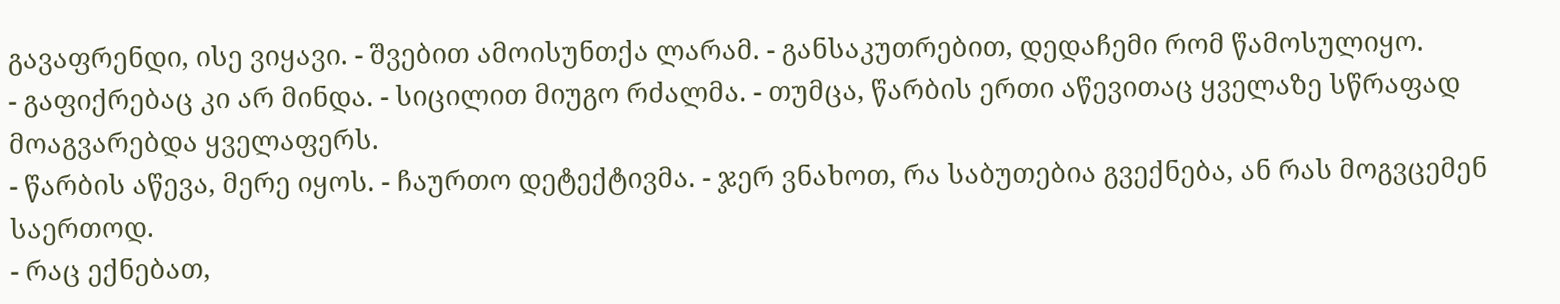გავაფრენდი, ისე ვიყავი. - შვებით ამოისუნთქა ლარამ. - განსაკუთრებით, დედაჩემი რომ წამოსულიყო.
- გაფიქრებაც კი არ მინდა. - სიცილით მიუგო რძალმა. - თუმცა, წარბის ერთი აწევითაც ყველაზე სწრაფად მოაგვარებდა ყველაფერს.
- წარბის აწევა, მერე იყოს. - ჩაურთო დეტექტივმა. - ჯერ ვნახოთ, რა საბუთებია გვექნება, ან რას მოგვცემენ საერთოდ.
- რაც ექნებათ,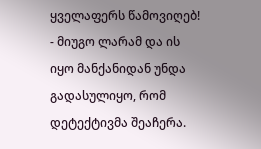ყველაფერს წამოვიღებ! - მიუგო ლარამ და ის იყო მანქანიდან უნდა გადასულიყო, რომ დეტექტივმა შეაჩერა.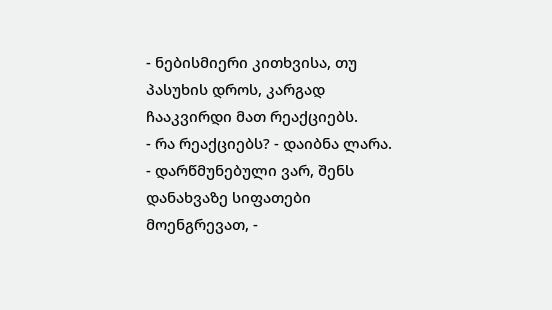- ნებისმიერი კითხვისა, თუ პასუხის დროს, კარგად ჩააკვირდი მათ რეაქციებს.
- რა რეაქციებს? - დაიბნა ლარა.
- დარწმუნებული ვარ, შენს დანახვაზე სიფათები მოენგრევათ, -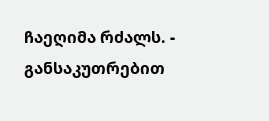ჩაეღიმა რძალს. - განსაკუთრებით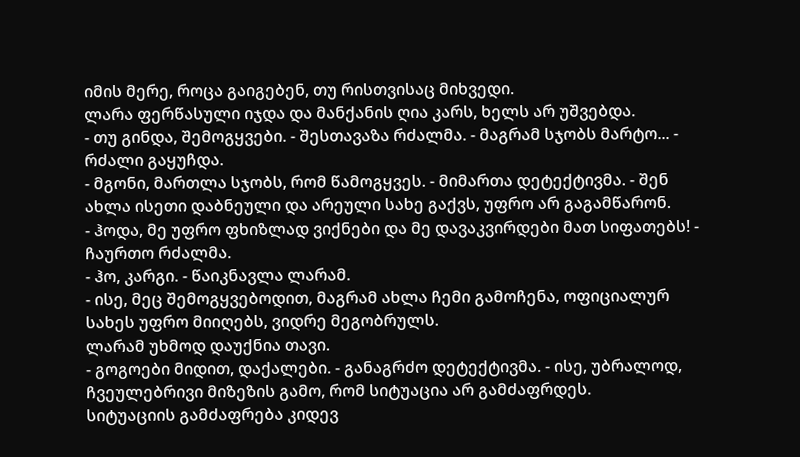იმის მერე, როცა გაიგებენ, თუ რისთვისაც მიხვედი.
ლარა ფერწასული იჯდა და მანქანის ღია კარს, ხელს არ უშვებდა.
- თუ გინდა, შემოგყვები. - შესთავაზა რძალმა. - მაგრამ სჯობს მარტო... - რძალი გაყუჩდა.
- მგონი, მართლა სჯობს, რომ წამოგყვეს. - მიმართა დეტექტივმა. - შენ ახლა ისეთი დაბნეული და არეული სახე გაქვს, უფრო არ გაგამწარონ.
- ჰოდა, მე უფრო ფხიზლად ვიქნები და მე დავაკვირდები მათ სიფათებს! - ჩაურთო რძალმა.
- ჰო, კარგი. - წაიკნავლა ლარამ.
- ისე, მეც შემოგყვებოდით, მაგრამ ახლა ჩემი გამოჩენა, ოფიციალურ სახეს უფრო მიიღებს, ვიდრე მეგობრულს.
ლარამ უხმოდ დაუქნია თავი.
- გოგოები მიდით, დაქალები. - განაგრძო დეტექტივმა. - ისე, უბრალოდ, ჩვეულებრივი მიზეზის გამო, რომ სიტუაცია არ გამძაფრდეს.
სიტუაციის გამძაფრება კიდევ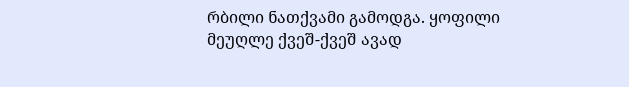რბილი ნათქვამი გამოდგა. ყოფილი მეუღლე ქვეშ-ქვეშ ავად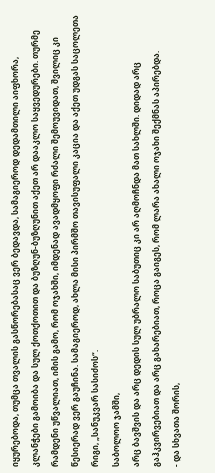იყურებოდა, თუმცა თვალის გასწორებასაც ვერ ბედავდა, სამაგიეროდ დედამთილი აიფხორა, კლანჭები გამოიბა და სულ ქოთქოთით და ბუზღუნ-ბუზღუნით აქეთ არ დააკლო საყვედურები. თურმე რამდენი უწვალიათ, იმის გამო, რომ ოჯახში, იმდენად ავადმყოფი რძალი შემოუვიდათ, შვილიც კი წესიერად ვერ გაუჩინა. სამაგიეროდ, ახლა მისი პირმშო თავისუფალი კაცია და აქეთ უდგას საცოლეთა რიგი, „სანუკვარ სასიძოს“.
საბოლოო ჯამში,
არც ბავშვის და არც დედის სულ უბრალო საბუთიც კი არ აღმოჩნდა მათ სახლში. დიდად არც
გაჰკვირვებიათ და არც გახარებიათ, როცა გაიგეს, რომ ლარა ახალი ოჯახი შექმნას აპირებდა.
- და სხვათა შორის,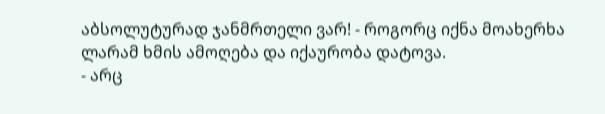აბსოლუტურად ჯანმრთელი ვარ! - როგორც იქნა მოახერხა ლარამ ხმის ამოღება და იქაურობა დატოვა.
- არც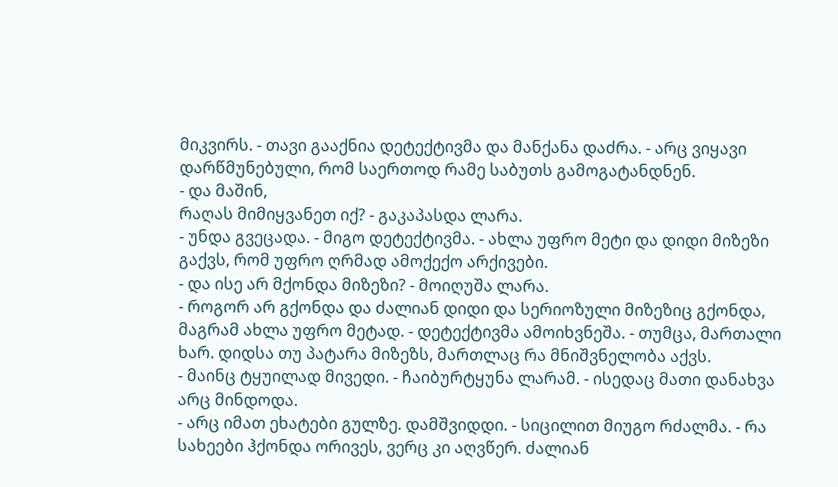მიკვირს. - თავი გააქნია დეტექტივმა და მანქანა დაძრა. - არც ვიყავი დარწმუნებული, რომ საერთოდ რამე საბუთს გამოგატანდნენ.
- და მაშინ,
რაღას მიმიყვანეთ იქ? - გაკაპასდა ლარა.
- უნდა გვეცადა. - მიგო დეტექტივმა. - ახლა უფრო მეტი და დიდი მიზეზი გაქვს, რომ უფრო ღრმად ამოქექო არქივები.
- და ისე არ მქონდა მიზეზი? - მოიღუშა ლარა.
- როგორ არ გქონდა და ძალიან დიდი და სერიოზული მიზეზიც გქონდა, მაგრამ ახლა უფრო მეტად. - დეტექტივმა ამოიხვნეშა. - თუმცა, მართალი ხარ. დიდსა თუ პატარა მიზეზს, მართლაც რა მნიშვნელობა აქვს.
- მაინც ტყუილად მივედი. - ჩაიბურტყუნა ლარამ. - ისედაც მათი დანახვა არც მინდოდა.
- არც იმათ ეხატები გულზე. დამშვიდდი. - სიცილით მიუგო რძალმა. - რა სახეები ჰქონდა ორივეს, ვერც კი აღვწერ. ძალიან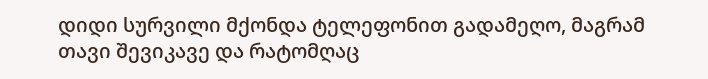დიდი სურვილი მქონდა ტელეფონით გადამეღო, მაგრამ თავი შევიკავე და რატომღაც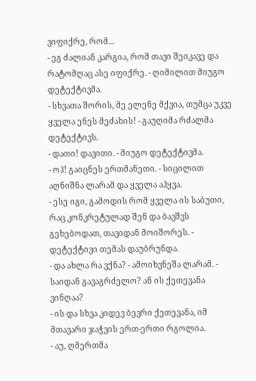ვიფიქრე, რომ...
- ეგ ძალიან კარგია, რომ თავი შეიკავე და რატომღაც ასე იფიქრე. - ღიმილით მიუგო დეტექტივმა.
- სხვათა შორის, მე ელენე მქვია, თუმცა უკვე ყველა ენეს მეძახის! - გაუღიმა რძალმა დეტექტივს.
- დათი! დავითი. - მიუგო დეტექტივმა.
- ოჰ! გაიცნეს ერთმანეთი. - სიცილით აღნიშნა ლარამ და ყველა აჰყვა.
- ესე იგი, გამოდის რომ ყველა ის საბუთი, რაც კონკრეტულად შენ და ბავშვს გეხებოდათ, თავიდან მოიშორეს. - დეტექტივი თემას დაუბრუნდა.
- და ახლა რა ვქნა? - ამოიხვნეშა ლარამ. - საიდან გავაგრძელო? ან ის ქეთევანა ვინღაა?
- ის და სხვა კიდევ ბევრი ქეთევანა, იმ მთავარი ჯაჭვის ერთ-ერთი რგოლია.
- აუ, ღმერთმა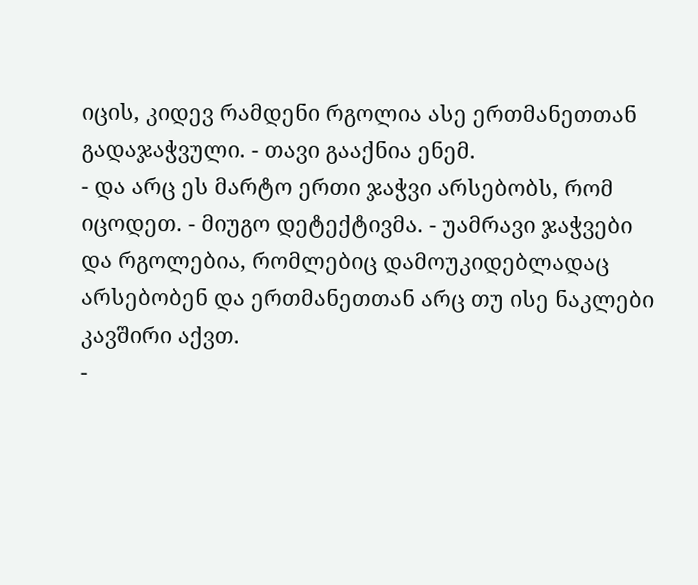იცის, კიდევ რამდენი რგოლია ასე ერთმანეთთან გადაჯაჭვული. - თავი გააქნია ენემ.
- და არც ეს მარტო ერთი ჯაჭვი არსებობს, რომ იცოდეთ. - მიუგო დეტექტივმა. - უამრავი ჯაჭვები და რგოლებია, რომლებიც დამოუკიდებლადაც არსებობენ და ერთმანეთთან არც თუ ისე ნაკლები კავშირი აქვთ.
-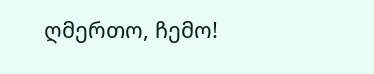ღმერთო, ჩემო!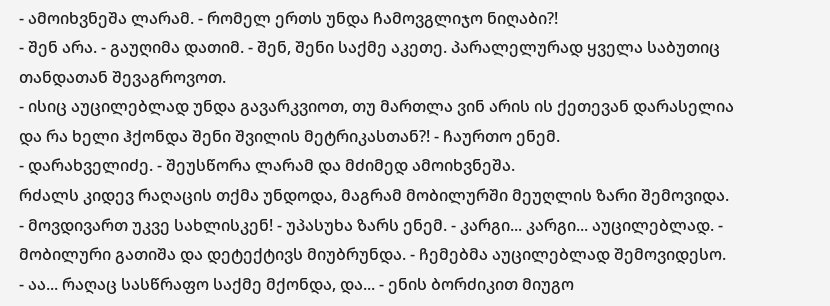- ამოიხვნეშა ლარამ. - რომელ ერთს უნდა ჩამოვგლიჯო ნიღაბი?!
- შენ არა. - გაუღიმა დათიმ. - შენ, შენი საქმე აკეთე. პარალელურად ყველა საბუთიც თანდათან შევაგროვოთ.
- ისიც აუცილებლად უნდა გავარკვიოთ, თუ მართლა ვინ არის ის ქეთევან დარასელია და რა ხელი ჰქონდა შენი შვილის მეტრიკასთან?! - ჩაურთო ენემ.
- დარახველიძე. - შეუსწორა ლარამ და მძიმედ ამოიხვნეშა.
რძალს კიდევ რაღაცის თქმა უნდოდა, მაგრამ მობილურში მეუღლის ზარი შემოვიდა.
- მოვდივართ უკვე სახლისკენ! - უპასუხა ზარს ენემ. - კარგი... კარგი... აუცილებლად. - მობილური გათიშა და დეტექტივს მიუბრუნდა. - ჩემებმა აუცილებლად შემოვიდესო.
- აა... რაღაც სასწრაფო საქმე მქონდა, და... - ენის ბორძიკით მიუგო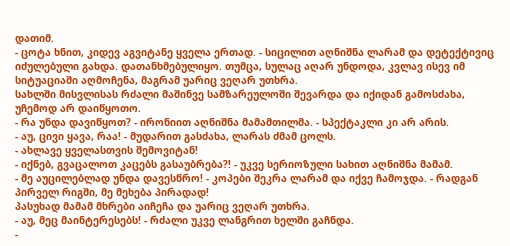დათიმ.
- ცოტა ხნით, კიდევ აგვიტანე ყველა ერთად. - სიცილით აღნიშნა ლარამ და დეტექტივიც იძულებული გახდა. დათანხმებულიყო. თუმცა, სულაც აღარ უნდოდა, კვლავ ისევ იმ სიტუაციაში აღმოჩენა, მაგრამ უარიც ვეღარ უთხრა.
სახლში მისვლისას რძალი მაშინვე სამზარეულოში შევარდა და იქიდან გამოსძახა, უჩემოდ არ დაიწყოთო.
- რა უნდა დავიწყოთ? - ირონიით აღნიშნა მამამთილმა. - სპექტაკლი კი არ არის.
- აუ, ცივი ყავა, რაა! - მუდარით გასძახა, ლარას ძმამ ცოლს.
- ახლავე ყველასთვის შემოვიტან!
- იქნებ, გვაცალოთ კაცებს გასაუბრება?! - უკვე სერიოზული სახით აღნიშნა მამამ.
- მე აუცილებლად უნდა დავესწრო! - კოპები შეკრა ლარამ და იქვე ჩამოჯდა. - რადგან პირველ რიგში, მე მეხება პირადად!
პასუხად მამამ მხრები აიჩეჩა და უარიც ვეღარ უთხრა.
- აუ, მეც მაინტერესებს! - რძალი უკვე ლანგრით ხელში გაჩნდა.
-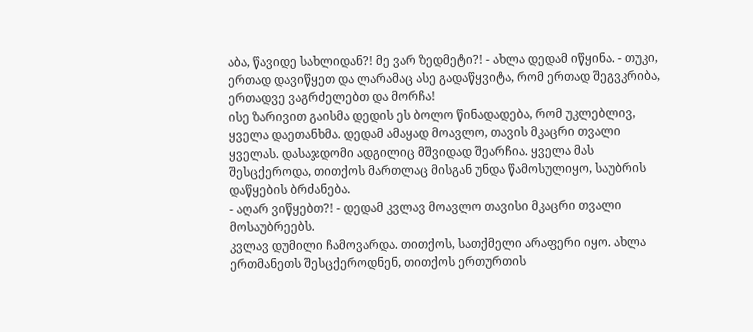აბა, წავიდე სახლიდან?! მე ვარ ზედმეტი?! - ახლა დედამ იწყინა. - თუკი, ერთად დავიწყეთ და ლარამაც ასე გადაწყვიტა, რომ ერთად შეგვკრიბა, ერთადვე ვაგრძელებთ და მორჩა!
ისე ზარივით გაისმა დედის ეს ბოლო წინადადება, რომ უკლებლივ, ყველა დაეთანხმა. დედამ ამაყად მოავლო, თავის მკაცრი თვალი ყველას. დასაჯდომი ადგილიც მშვიდად შეარჩია. ყველა მას შესცქეროდა, თითქოს მართლაც მისგან უნდა წამოსულიყო, საუბრის დაწყების ბრძანება.
- აღარ ვიწყებთ?! - დედამ კვლავ მოავლო თავისი მკაცრი თვალი მოსაუბრეებს.
კვლავ დუმილი ჩამოვარდა. თითქოს, სათქმელი არაფერი იყო. ახლა ერთმანეთს შესცქეროდნენ, თითქოს ერთურთის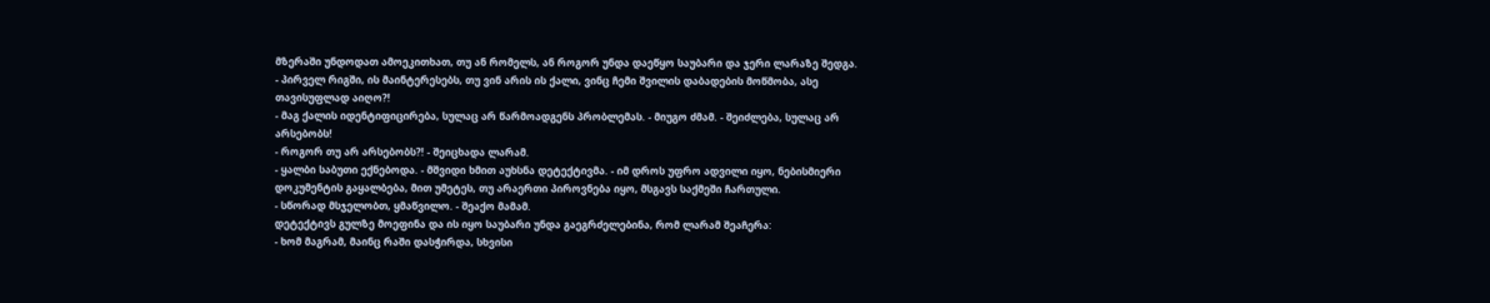მზერაში უნდოდათ ამოეკითხათ, თუ ან რომელს, ან როგორ უნდა დაეწყო საუბარი და ჯერი ლარაზე შედგა.
- პირველ რიგში, ის მაინტერესებს, თუ ვინ არის ის ქალი, ვინც ჩემი შვილის დაბადების მოწმობა, ასე თავისუფლად აიღო?!
- მაგ ქალის იდენტიფიცირება, სულაც არ წარმოადგენს პრობლემას. - მიუგო ძმამ. - შეიძლება, სულაც არ არსებობს!
- როგორ თუ არ არსებობს?! - შეიცხადა ლარამ.
- ყალბი საბუთი ექნებოდა. - მშვიდი ხმით აუხსნა დეტექტივმა. - იმ დროს უფრო ადვილი იყო, ნებისმიერი დოკუმენტის გაყალბება, მით უმეტეს, თუ არაერთი პიროვნება იყო, მსგავს საქმეში ჩართული.
- სწორად მსჯელობთ, ყმაწვილო. - შეაქო მამამ.
დეტექტივს გულზე მოეფინა და ის იყო საუბარი უნდა გაეგრძელებინა, რომ ლარამ შეაჩერა:
- ხომ მაგრამ, მაინც რაში დასჭირდა, სხვისი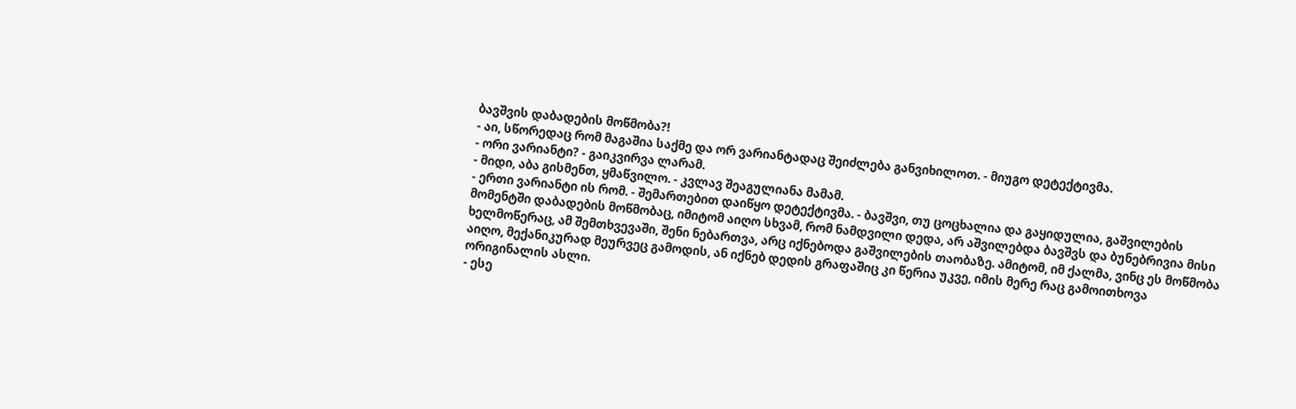ბავშვის დაბადების მოწმობა?!
- აი, სწორედაც რომ მაგაშია საქმე და ორ ვარიანტადაც შეიძლება განვიხილოთ. - მიუგო დეტექტივმა.
- ორი ვარიანტი? - გაიკვირვა ლარამ.
- მიდი, აბა გისმენთ, ყმაწვილო. - კვლავ შეაგულიანა მამამ.
- ერთი ვარიანტი ის რომ. - შემართებით დაიწყო დეტექტივმა. - ბავშვი, თუ ცოცხალია და გაყიდულია, გაშვილების მომენტში დაბადების მოწმობაც, იმიტომ აიღო სხვამ, რომ ნამდვილი დედა, არ აშვილებდა ბავშვს და ბუნებრივია მისი ხელმოწერაც, ამ შემთხვევაში, შენი ნებართვა, არც იქნებოდა გაშვილების თაობაზე. ამიტომ, იმ ქალმა, ვინც ეს მოწმობა აიღო, მექანიკურად მეურვეც გამოდის, ან იქნებ დედის გრაფაშიც კი წერია უკვე, იმის მერე რაც გამოითხოვა ორიგინალის ასლი.
- ესე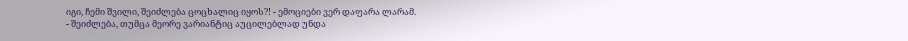იგი, ჩემი შვილი, შეიძლება ცოცხალიც იყოს?! - ემოციები ვერ დაფარა ლარამ.
- შეიძლება, თუმცა მეორე ვარიანტიც აუცილებლად უნდა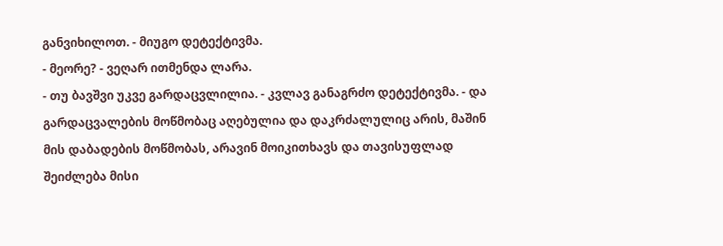განვიხილოთ. - მიუგო დეტექტივმა.
- მეორე? - ვეღარ ითმენდა ლარა.
- თუ ბავშვი უკვე გარდაცვლილია. - კვლავ განაგრძო დეტექტივმა. - და გარდაცვალების მოწმობაც აღებულია და დაკრძალულიც არის, მაშინ მის დაბადების მოწმობას, არავინ მოიკითხავს და თავისუფლად შეიძლება მისი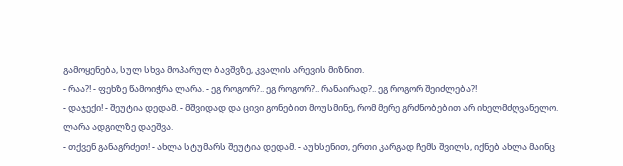გამოყენება, სულ სხვა მოპარულ ბავშვზე, კვალის არევის მიზნით.
- რაა?! - ფეხზე წამოიჭრა ლარა. - ეგ როგორ?.. ეგ როგორ?.. რანაირად?.. ეგ როგორ შეიძლება?!
- დაჯექი! - შეუტია დედამ. - მშვიდად და ცივი გონებით მოუსმინე, რომ მერე გრძნობებით არ იხელმძღვანელო.
ლარა ადგილზე დაეშვა.
- თქვენ განაგრძეთ! - ახლა სტუმარს შეუტია დედამ. - აუხსენით, ერთი კარგად ჩემს შვილს, იქნებ ახლა მაინც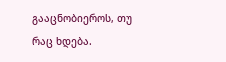გააცნობიეროს, თუ რაც ხდება.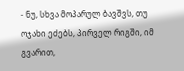- ნუ, სხვა მოპარულ ბავშვს, თუ ოჯახი ეძებს, პირველ რიგში, იმ გვარით,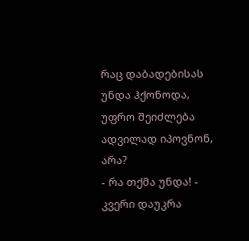რაც დაბადებისას უნდა ჰქონოდა, უფრო შეიძლება ადვილად იპოვნონ, არა?
- რა თქმა უნდა! - კვერი დაუკრა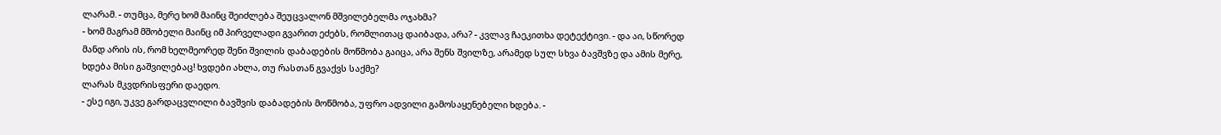ლარამ. - თუმცა, მერე ხომ მაინც შეიძლება შეუცვალონ მშვილებელმა ოჯახმა?
- ხომ მაგრამ მშობელი მაინც იმ პირველადი გვარით ეძებს, რომლითაც დაიბადა, არა? - კვლავ ჩაეკითხა დეტექტივი. - და აი, სწორედ მანდ არის ის, რომ ხელმეორედ შენი შვილის დაბადების მოწმობა გაიცა, არა შენს შვილზე, არამედ სულ სხვა ბავშვზე და ამის მერე, ხდება მისი გაშვილებაც! ხვდები ახლა, თუ რასთან გვაქვს საქმე?
ლარას მკვდრისფერი დაედო.
- ესე იგი, უკვე გარდაცვლილი ბავშვის დაბადების მოწმობა, უფრო ადვილი გამოსაყენებელი ხდება. -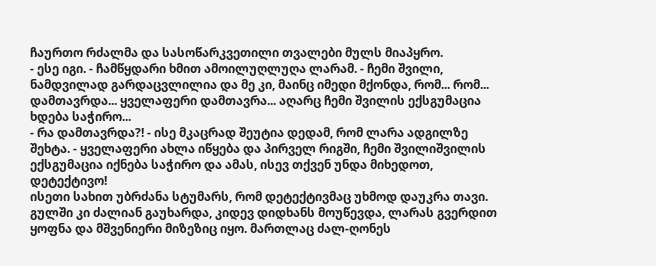ჩაურთო რძალმა და სასოწარკვეთილი თვალები მულს მიაპყრო.
- ესე იგი. - ჩამწყდარი ხმით ამოილუღლუღა ლარამ. - ჩემი შვილი, ნამდვილად გარდაცვლილია და მე კი, მაინც იმედი მქონდა, რომ... რომ... დამთავრდა... ყველაფერი დამთავრა... აღარც ჩემი შვილის ექსგუმაცია ხდება საჭირო...
- რა დამთავრდა?! - ისე მკაცრად შეუტია დედამ, რომ ლარა ადგილზე შეხტა. - ყველაფერი ახლა იწყება და პირველ რიგში, ჩემი შვილიშვილის ექსგუმაცია იქნება საჭირო და ამას, ისევ თქვენ უნდა მიხედოთ, დეტექტივო!
ისეთი სახით უბრძანა სტუმარს, რომ დეტექტივმაც უხმოდ დაუკრა თავი. გულში კი ძალიან გაუხარდა, კიდევ დიდხანს მოუწევდა, ლარას გვერდით ყოფნა და მშვენიერი მიზეზიც იყო. მართლაც ძალ-ღონეს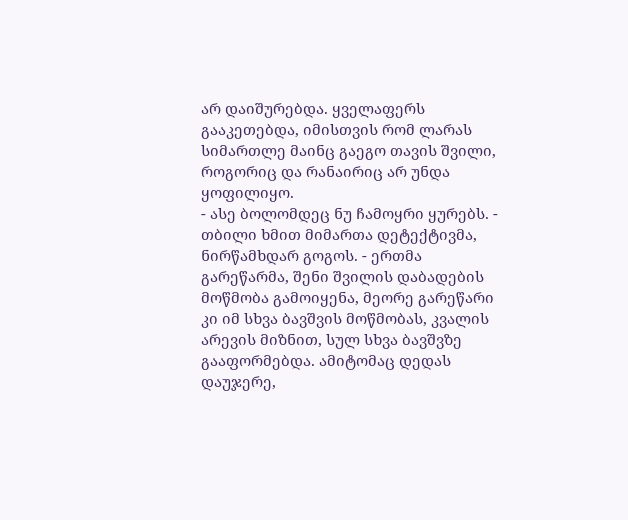არ დაიშურებდა. ყველაფერს გააკეთებდა, იმისთვის რომ ლარას სიმართლე მაინც გაეგო თავის შვილი, როგორიც და რანაირიც არ უნდა ყოფილიყო.
- ასე ბოლომდეც ნუ ჩამოყრი ყურებს. - თბილი ხმით მიმართა დეტექტივმა, ნირწამხდარ გოგოს. - ერთმა გარეწარმა, შენი შვილის დაბადების მოწმობა გამოიყენა, მეორე გარეწარი კი იმ სხვა ბავშვის მოწმობას, კვალის არევის მიზნით, სულ სხვა ბავშვზე გააფორმებდა. ამიტომაც დედას დაუჯერე,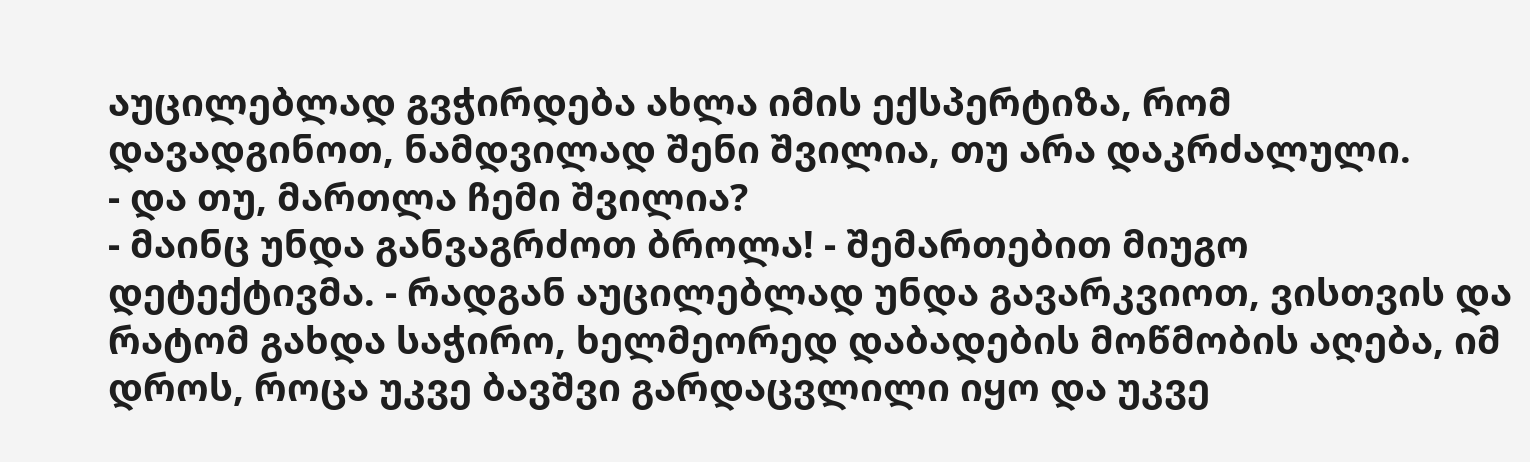აუცილებლად გვჭირდება ახლა იმის ექსპერტიზა, რომ დავადგინოთ, ნამდვილად შენი შვილია, თუ არა დაკრძალული.
- და თუ, მართლა ჩემი შვილია?
- მაინც უნდა განვაგრძოთ ბროლა! - შემართებით მიუგო დეტექტივმა. - რადგან აუცილებლად უნდა გავარკვიოთ, ვისთვის და რატომ გახდა საჭირო, ხელმეორედ დაბადების მოწმობის აღება, იმ დროს, როცა უკვე ბავშვი გარდაცვლილი იყო და უკვე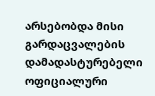არსებობდა მისი გარდაცვალების დამადასტურებელი ოფიციალური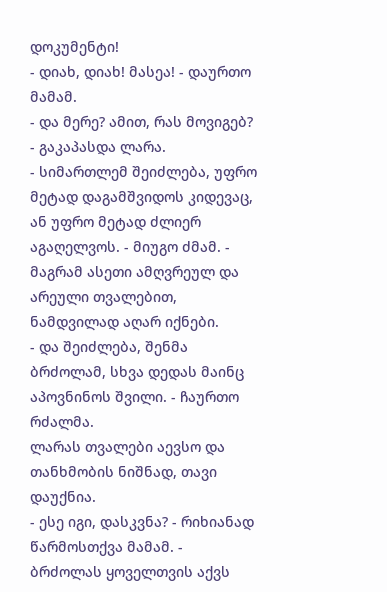დოკუმენტი!
- დიახ, დიახ! მასეა! - დაურთო მამამ.
- და მერე? ამით, რას მოვიგებ? - გაკაპასდა ლარა.
- სიმართლემ შეიძლება, უფრო მეტად დაგამშვიდოს კიდევაც, ან უფრო მეტად ძლიერ აგაღელვოს. - მიუგო ძმამ. - მაგრამ ასეთი ამღვრეულ და არეული თვალებით, ნამდვილად აღარ იქნები.
- და შეიძლება, შენმა ბრძოლამ, სხვა დედას მაინც აპოვნინოს შვილი. - ჩაურთო რძალმა.
ლარას თვალები აევსო და თანხმობის ნიშნად, თავი დაუქნია.
- ესე იგი, დასკვნა? - რიხიანად წარმოსთქვა მამამ. - ბრძოლას ყოველთვის აქვს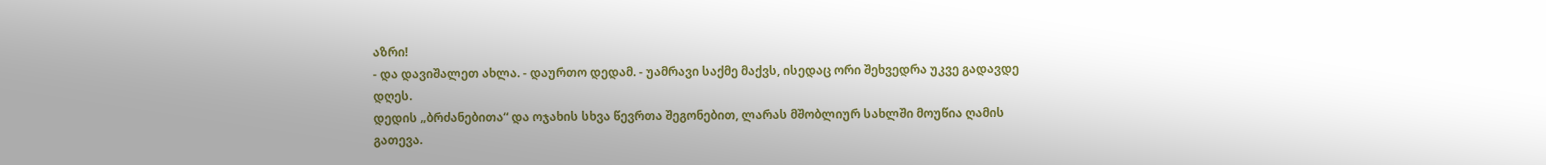აზრი!
- და დავიშალეთ ახლა. - დაურთო დედამ. - უამრავი საქმე მაქვს, ისედაც ორი შეხვედრა უკვე გადავდე დღეს.
დედის „ბრძანებითა“ და ოჯახის სხვა წევრთა შეგონებით, ლარას მშობლიურ სახლში მოუწია ღამის გათევა.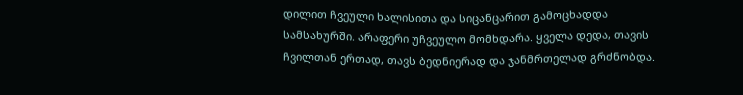დილით ჩვეული ხალისითა და სიცანცარით გამოცხადდა სამსახურში. არაფერი უჩვეულო მომხდარა. ყველა დედა, თავის ჩვილთან ერთად, თავს ბედნიერად და ჯანმრთელად გრძნობდა.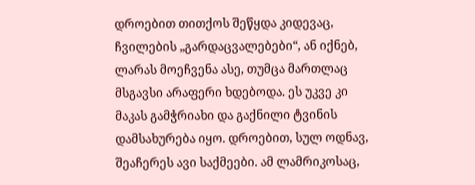დროებით თითქოს შეწყდა კიდევაც, ჩვილების „გარდაცვალებები“, ან იქნებ, ლარას მოეჩვენა ასე, თუმცა მართლაც მსგავსი არაფერი ხდებოდა. ეს უკვე კი მაკას გამჭრიახი და გაქნილი ტვინის დამსახურება იყო. დროებით, სულ ოდნავ, შეაჩერეს ავი საქმეები. ამ ლამრიკოსაც,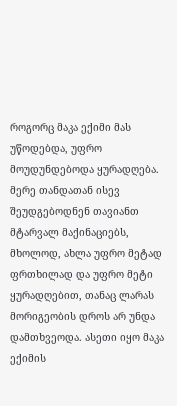როგორც მაკა ექიმი მას უწოდებდა, უფრო მოუდუნდებოდა ყურადღება. მერე თანდათან ისევ შეუდგებოდნენ თავიანთ მტარვალ მაქინაციებს, მხოლოდ, ახლა უფრო მეტად ფრთხილად და უფრო მეტი ყურადღებით, თანაც ლარას მორიგეობის დროს არ უნდა დამთხვეოდა. ასეთი იყო მაკა ექიმის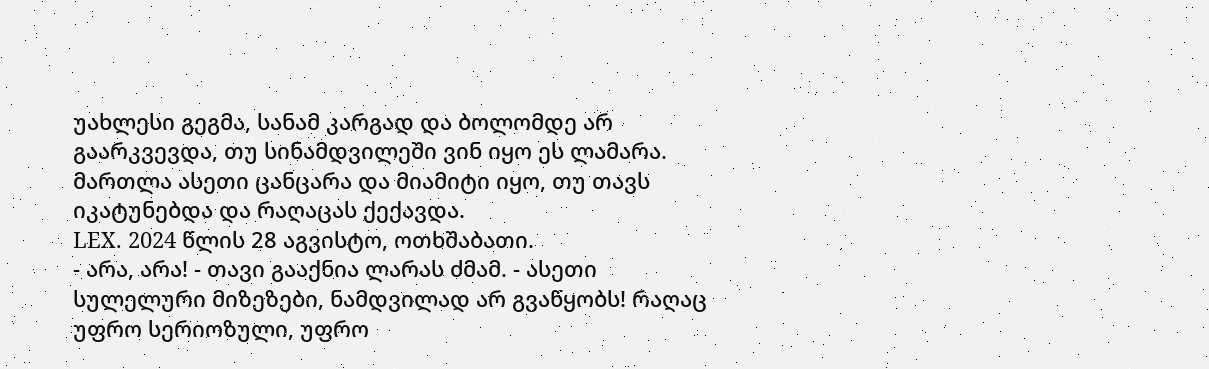უახლესი გეგმა, სანამ კარგად და ბოლომდე არ გაარკვევდა, თუ სინამდვილეში ვინ იყო ეს ლამარა. მართლა ასეთი ცანცარა და მიამიტი იყო, თუ თავს იკატუნებდა და რაღაცას ქექავდა.
LEX. 2024 წლის 28 აგვისტო, ოთხშაბათი.
- არა, არა! - თავი გააქნია ლარას ძმამ. - ასეთი სულელური მიზეზები, ნამდვილად არ გვაწყობს! რაღაც უფრო სერიოზული, უფრო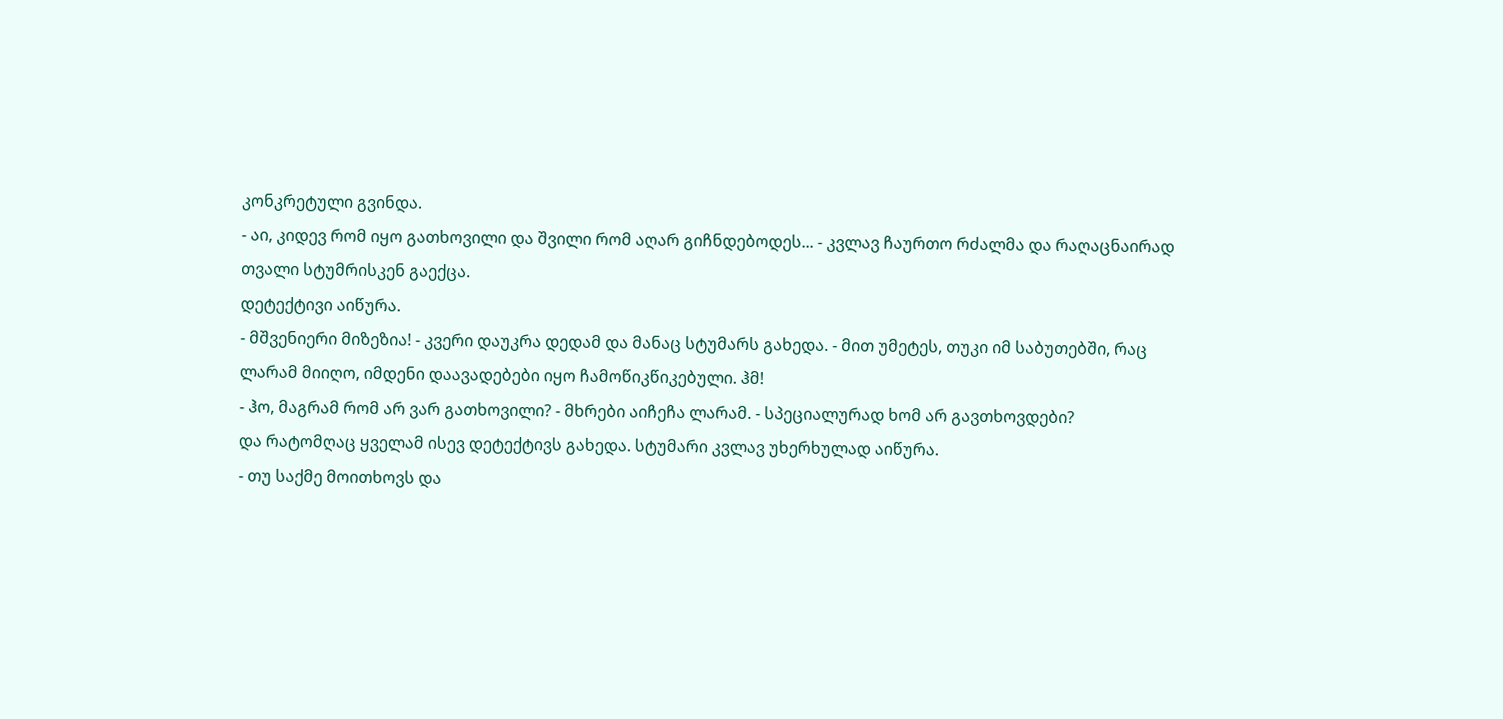კონკრეტული გვინდა.
- აი, კიდევ რომ იყო გათხოვილი და შვილი რომ აღარ გიჩნდებოდეს... - კვლავ ჩაურთო რძალმა და რაღაცნაირად თვალი სტუმრისკენ გაექცა.
დეტექტივი აიწურა.
- მშვენიერი მიზეზია! - კვერი დაუკრა დედამ და მანაც სტუმარს გახედა. - მით უმეტეს, თუკი იმ საბუთებში, რაც ლარამ მიიღო, იმდენი დაავადებები იყო ჩამოწიკწიკებული. ჰმ!
- ჰო, მაგრამ რომ არ ვარ გათხოვილი? - მხრები აიჩეჩა ლარამ. - სპეციალურად ხომ არ გავთხოვდები?
და რატომღაც ყველამ ისევ დეტექტივს გახედა. სტუმარი კვლავ უხერხულად აიწურა.
- თუ საქმე მოითხოვს და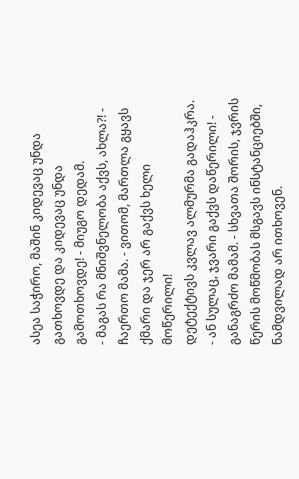ასეა საჭირო, მაშინ კიდევაც უნდა გათხოვდე და კიდევაც უნდა გამოთხოვდე! - მიუგო დედამ.
- მაგას რა მნიშვნელობა აქვს, ახლა?! - ჩაერთო მამა. - ვითომ, მართლა გყავს ქმარი და ჯერ არ გაქვს ხელი მოწერილი!
დეტექტივს კვლავ ალმურმა გადაჰკრა.
- ან სულაც, ჯვარი გაქვს დაწერილი! - განაგრძო მამამ. - სხვათა შორის, ჯვრის წერის მოწმობას მსგავს ინსტანციებში, ნამდვილად არ ითხოვენ.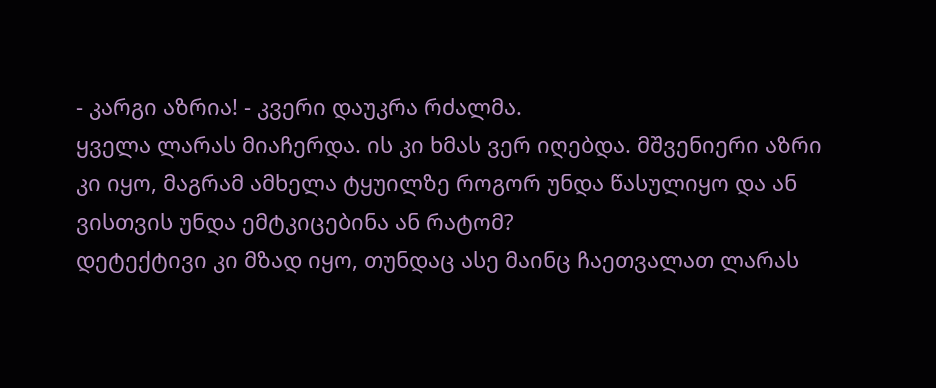- კარგი აზრია! - კვერი დაუკრა რძალმა.
ყველა ლარას მიაჩერდა. ის კი ხმას ვერ იღებდა. მშვენიერი აზრი კი იყო, მაგრამ ამხელა ტყუილზე როგორ უნდა წასულიყო და ან ვისთვის უნდა ემტკიცებინა ან რატომ?
დეტექტივი კი მზად იყო, თუნდაც ასე მაინც ჩაეთვალათ ლარას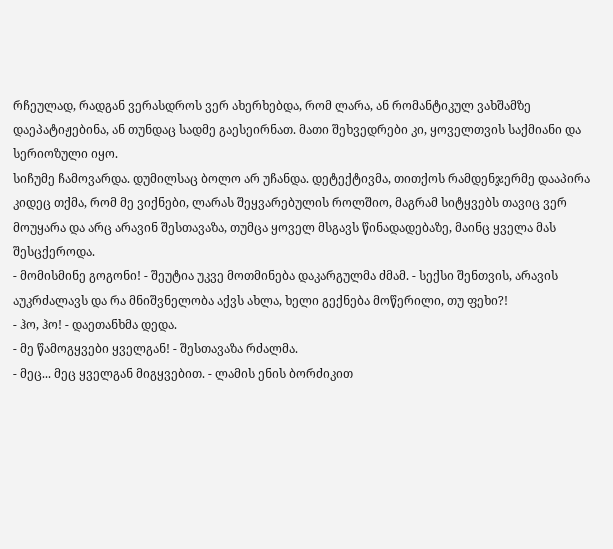რჩეულად, რადგან ვერასდროს ვერ ახერხებდა, რომ ლარა, ან რომანტიკულ ვახშამზე დაეპატიჟებინა, ან თუნდაც სადმე გაესეირნათ. მათი შეხვედრები კი, ყოველთვის საქმიანი და სერიოზული იყო.
სიჩუმე ჩამოვარდა. დუმილსაც ბოლო არ უჩანდა. დეტექტივმა, თითქოს რამდენჯერმე დააპირა კიდეც თქმა, რომ მე ვიქნები, ლარას შეყვარებულის როლშიო, მაგრამ სიტყვებს თავიც ვერ მოუყარა და არც არავინ შესთავაზა, თუმცა ყოველ მსგავს წინადადებაზე, მაინც ყველა მას შესცქეროდა.
- მომისმინე გოგონი! - შეუტია უკვე მოთმინება დაკარგულმა ძმამ. - სექსი შენთვის, არავის აუკრძალავს და რა მნიშვნელობა აქვს ახლა, ხელი გექნება მოწერილი, თუ ფეხი?!
- ჰო, ჰო! - დაეთანხმა დედა.
- მე წამოგყვები ყველგან! - შესთავაზა რძალმა.
- მეც... მეც ყველგან მიგყვებით. - ლამის ენის ბორძიკით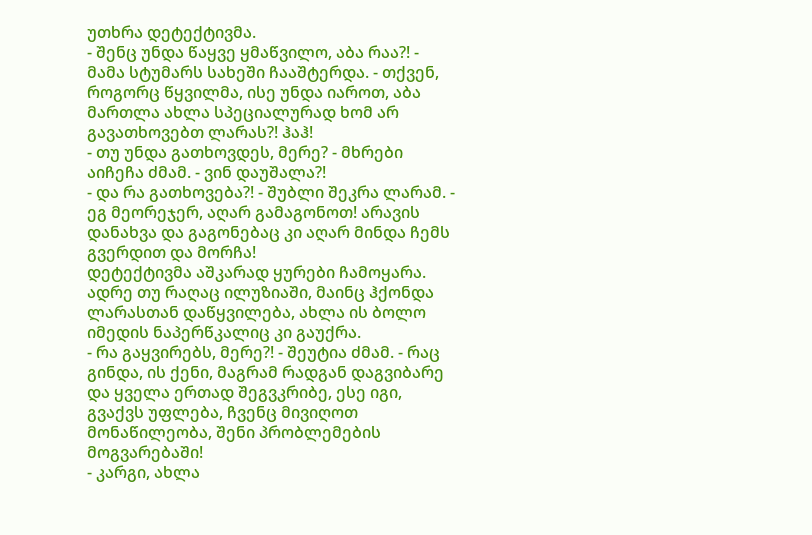უთხრა დეტექტივმა.
- შენც უნდა წაყვე ყმაწვილო, აბა რაა?! - მამა სტუმარს სახეში ჩააშტერდა. - თქვენ, როგორც წყვილმა, ისე უნდა იაროთ, აბა მართლა ახლა სპეციალურად ხომ არ გავათხოვებთ ლარას?! ჰაჰ!
- თუ უნდა გათხოვდეს, მერე? - მხრები აიჩეჩა ძმამ. - ვინ დაუშალა?!
- და რა გათხოვება?! - შუბლი შეკრა ლარამ. - ეგ მეორეჯერ, აღარ გამაგონოთ! არავის დანახვა და გაგონებაც კი აღარ მინდა ჩემს გვერდით და მორჩა!
დეტექტივმა აშკარად ყურები ჩამოყარა. ადრე თუ რაღაც ილუზიაში, მაინც ჰქონდა ლარასთან დაწყვილება, ახლა ის ბოლო იმედის ნაპერწკალიც კი გაუქრა.
- რა გაყვირებს, მერე?! - შეუტია ძმამ. - რაც გინდა, ის ქენი, მაგრამ რადგან დაგვიბარე და ყველა ერთად შეგვკრიბე, ესე იგი, გვაქვს უფლება, ჩვენც მივიღოთ მონაწილეობა, შენი პრობლემების მოგვარებაში!
- კარგი, ახლა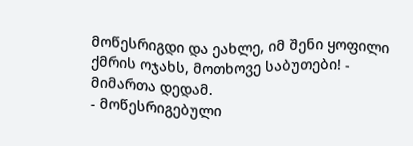მოწესრიგდი და ეახლე, იმ შენი ყოფილი ქმრის ოჯახს, მოთხოვე საბუთები! - მიმართა დედამ.
- მოწესრიგებული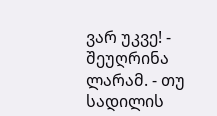ვარ უკვე! - შეუღრინა ლარამ. - თუ სადილის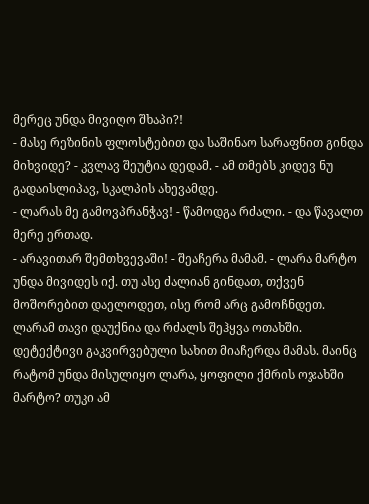მერეც უნდა მივიღო შხაპი?!
- მასე რეზინის ფლოსტებით და საშინაო სარაფნით გინდა მიხვიდე? - კვლავ შეუტია დედამ. - ამ თმებს კიდევ ნუ გადაისლიპავ, სკალპის ახევამდე.
- ლარას მე გამოვპრანჭავ! - წამოდგა რძალი. - და წავალთ მერე ერთად.
- არავითარ შემთხვევაში! - შეაჩერა მამამ. - ლარა მარტო უნდა მივიდეს იქ. თუ ასე ძალიან გინდათ, თქვენ მოშორებით დაელოდეთ, ისე რომ არც გამოჩნდეთ.
ლარამ თავი დაუქნია და რძალს შეჰყვა ოთახში.
დეტექტივი გაკვირვებული სახით მიაჩერდა მამას. მაინც რატომ უნდა მისულიყო ლარა, ყოფილი ქმრის ოჯახში მარტო? თუკი ამ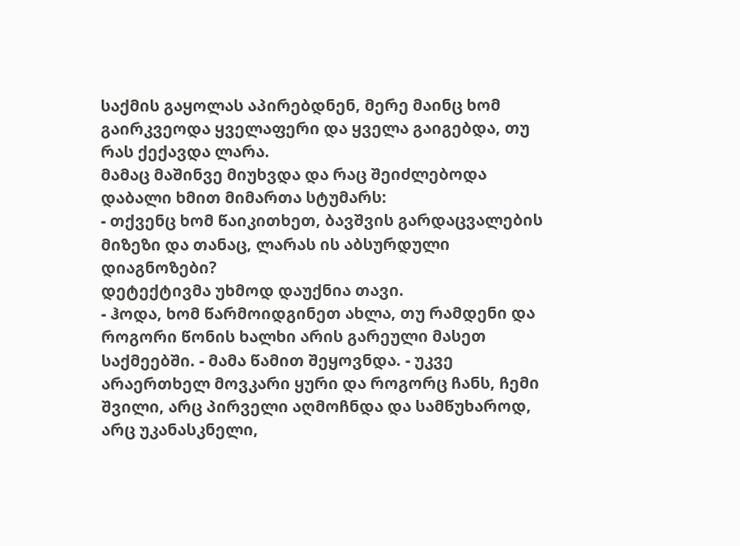საქმის გაყოლას აპირებდნენ, მერე მაინც ხომ გაირკვეოდა ყველაფერი და ყველა გაიგებდა, თუ რას ქექავდა ლარა.
მამაც მაშინვე მიუხვდა და რაც შეიძლებოდა დაბალი ხმით მიმართა სტუმარს:
- თქვენც ხომ წაიკითხეთ, ბავშვის გარდაცვალების მიზეზი და თანაც, ლარას ის აბსურდული დიაგნოზები?
დეტექტივმა უხმოდ დაუქნია თავი.
- ჰოდა, ხომ წარმოიდგინეთ ახლა, თუ რამდენი და როგორი წონის ხალხი არის გარეული მასეთ საქმეებში. - მამა წამით შეყოვნდა. - უკვე არაერთხელ მოვკარი ყური და როგორც ჩანს, ჩემი შვილი, არც პირველი აღმოჩნდა და სამწუხაროდ, არც უკანასკნელი,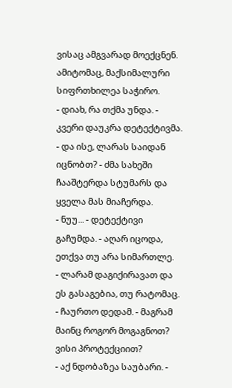ვისაც ამგვარად მოექცნენ. ამიტომაც, მაქსიმალური სიფრთხილეა საჭირო.
- დიახ, რა თქმა უნდა. - კვერი დაუკრა დეტექტივმა.
- და ისე, ლარას საიდან იცნობთ? - ძმა სახეში ჩააშტერდა სტუმარს და ყველა მას მიაჩერდა.
- ნუუ... - დეტექტივი გაჩუმდა. - აღარ იცოდა, ეთქვა თუ არა სიმართლე.
- ლარამ დაგიქირავათ და ეს გასაგებია, თუ რატომაც. - ჩაურთო დედამ. - მაგრამ მაინც როგორ მოგაგნოთ? ვისი პროტექციით?
- აქ ნდობაზეა საუბარი. -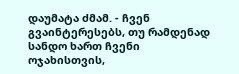დაუმატა ძმამ. - ჩვენ გვაინტერესებს, თუ რამდენად სანდო ხართ ჩვენი ოჯახისთვის,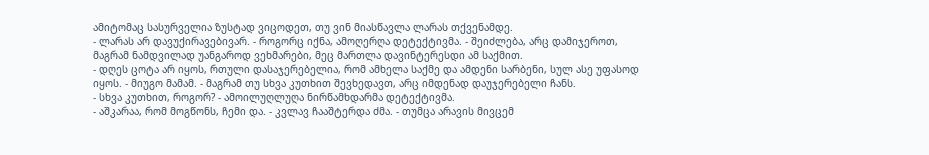ამიტომაც სასურველია ზუსტად ვიცოდეთ, თუ ვინ მიასწავლა ლარას თქვენამდე.
- ლარას არ დავუქირავებივარ. - როგორც იქნა, ამოღერღა დეტექტივმა. - შეიძლება, არც დამიჯეროთ, მაგრამ ნამდვილად უანგაროდ ვეხმარები, მეც მართლა დავინტერესდი ამ საქმით.
- დღეს ცოტა არ იყოს, რთული დასაჯერებელია, რომ ამხელა საქმე და ამდენი სარბენი, სულ ასე უფასოდ იყოს. - მიუგო მამამ. - მაგრამ თუ სხვა კუთხით შევხედავთ, არც იმდენად დაუჯერებელი ჩანს.
- სხვა კუთხით, როგორ? - ამოილუღლუღა ნირწამხდარმა დეტექტივმა.
- აშკარაა, რომ მოგწონს, ჩემი და. - კვლავ ჩააშტერდა ძმა. - თუმცა არავის მივცემ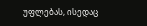უფლებას, ისედაც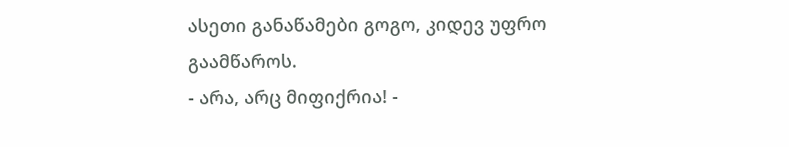ასეთი განაწამები გოგო, კიდევ უფრო გაამწაროს.
- არა, არც მიფიქრია! -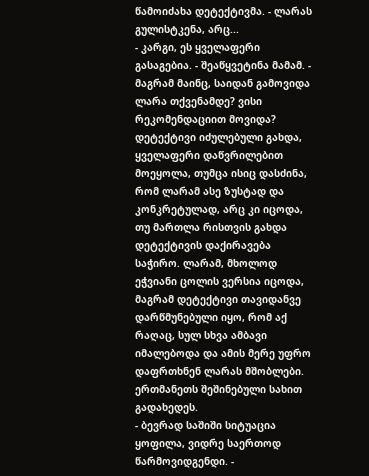წამოიძახა დეტექტივმა. - ლარას გულისტკენა, არც...
- კარგი, ეს ყველაფერი გასაგებია. - შეაწყვეტინა მამამ. - მაგრამ მაინც, საიდან გამოვიდა ლარა თქვენამდე? ვისი რეკომენდაციით მოვიდა?
დეტექტივი იძულებული გახდა, ყველაფერი დაწვრილებით მოეყოლა, თუმცა ისიც დასძინა, რომ ლარამ ასე ზუსტად და კონკრეტულად, არც კი იცოდა, თუ მართლა რისთვის გახდა დეტექტივის დაქირავება საჭირო. ლარამ, მხოლოდ ეჭვიანი ცოლის ვერსია იცოდა, მაგრამ დეტექტივი თავიდანვე დარწმუნებული იყო, რომ აქ რაღაც, სულ სხვა ამბავი იმალებოდა და ამის მერე უფრო დაფრთხნენ ლარას მშობლები. ერთმანეთს შეშინებული სახით გადახედეს.
- ბევრად საშიში სიტუაცია ყოფილა, ვიდრე საერთოდ წარმოვიდგენდი. -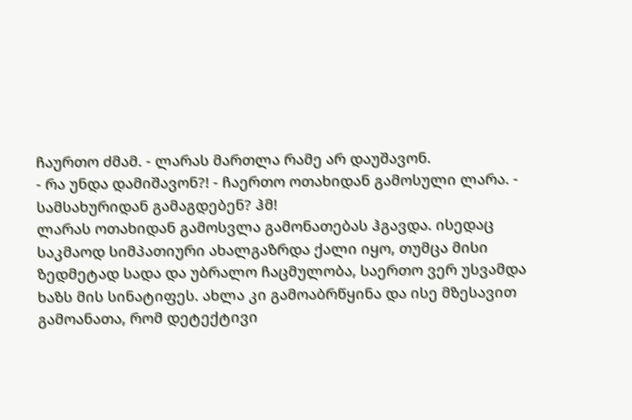ჩაურთო ძმამ. - ლარას მართლა რამე არ დაუშავონ.
- რა უნდა დამიშავონ?! - ჩაერთო ოთახიდან გამოსული ლარა. - სამსახურიდან გამაგდებენ? ჰმ!
ლარას ოთახიდან გამოსვლა გამონათებას ჰგავდა. ისედაც საკმაოდ სიმპათიური ახალგაზრდა ქალი იყო, თუმცა მისი ზედმეტად სადა და უბრალო ჩაცმულობა, საერთო ვერ უსვამდა ხაზს მის სინატიფეს. ახლა კი გამოაბრწყინა და ისე მზესავით გამოანათა, რომ დეტექტივი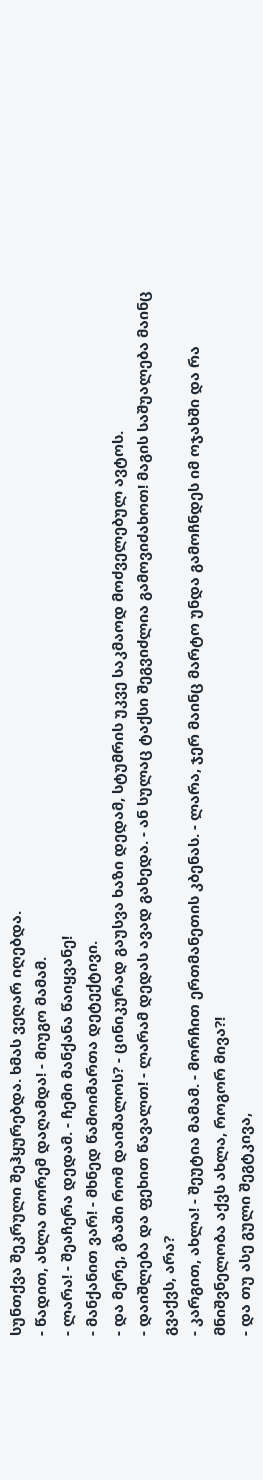სუნთქვა შეკრული შეჰყურებდა. ხმას ვეღარ იღებდა.
- წადით, ახლა თორემ დაღამდა! - მიუგო მამამ.
- ლარა! - შეაჩერა დედამ. - ჩემი მანქანა წაიყვანე!
- მანქანით ვარ! - მხნედ წამოიმართა დეტექტივი.
- და მერე, გზაში რომ დაიშალოს? - ცინიკურად გაუსვა ხაზი დედამ, სტუმრის უკვე საკმაოდ მოძველებულ ავტოს.
- დაიშლება და ფეხით წავალთ! - ლარამ დედას ავად გახედა. - ან სულაც ტაქსი შეგვიძლია გამოვიძახოთ! მაგის საშუალება მაინც გვაქვს, არა?
- კარგით, ახლა! - შეუტია მამამ. - მორჩით ერთმანეთის კბენას. - ლარა, ჯერ მაინც მარტო უნდა გამოჩნდეს იმ ოჯახში და რა მნიშვნელობა აქვს ახლა, როგორ მივა?!
- და თუ ასე გული შეგტკივა,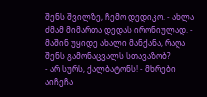შენს შვილზე, ჩემო დედიკო. - ახლა ძმამ მიმართა დედას ირონიულად. - მაშინ უყიდე ახალი მანქანა, რაღა შენს გამონაცვალს სთავაზობ?
- არ სურს, ქალბატონს! - მხრები აიჩეჩა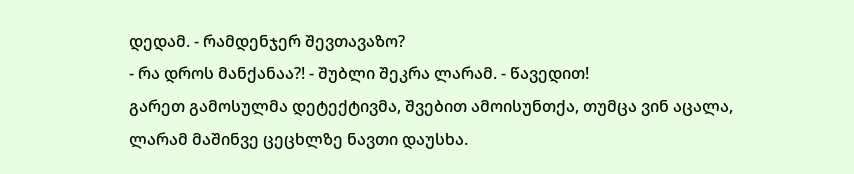დედამ. - რამდენჯერ შევთავაზო?
- რა დროს მანქანაა?! - შუბლი შეკრა ლარამ. - წავედით!
გარეთ გამოსულმა დეტექტივმა, შვებით ამოისუნთქა, თუმცა ვინ აცალა, ლარამ მაშინვე ცეცხლზე ნავთი დაუსხა.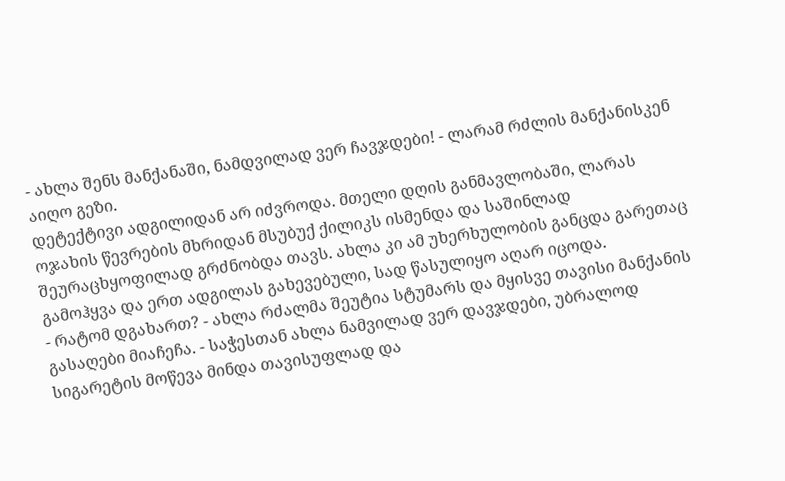- ახლა შენს მანქანაში, ნამდვილად ვერ ჩავჯდები! - ლარამ რძლის მანქანისკენ აიღო გეზი.
დეტექტივი ადგილიდან არ იძვროდა. მთელი დღის განმავლობაში, ლარას ოჯახის წევრების მხრიდან მსუბუქ ქილიკს ისმენდა და საშინლად შეურაცხყოფილად გრძნობდა თავს. ახლა კი ამ უხერხულობის განცდა გარეთაც გამოჰყვა და ერთ ადგილას გახევებული, სად წასულიყო აღარ იცოდა.
- რატომ დგახართ? - ახლა რძალმა შეუტია სტუმარს და მყისვე თავისი მანქანის გასაღები მიაჩეჩა. - საჭესთან ახლა ნამვილად ვერ დავჯდები, უბრალოდ სიგარეტის მოწევა მინდა თავისუფლად და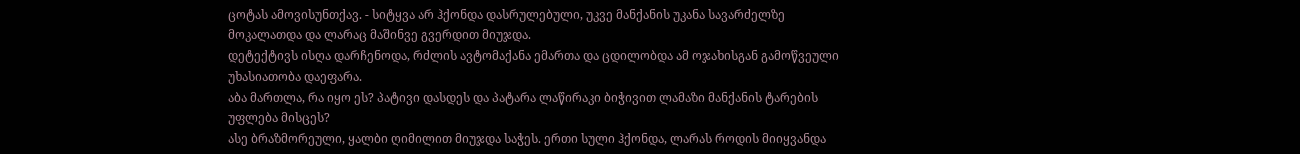ცოტას ამოვისუნთქავ. - სიტყვა არ ჰქონდა დასრულებული, უკვე მანქანის უკანა სავარძელზე მოკალათდა და ლარაც მაშინვე გვერდით მიუჯდა.
დეტექტივს ისღა დარჩენოდა, რძლის ავტომაქანა ემართა და ცდილობდა ამ ოჯახისგან გამოწვეული უხასიათობა დაეფარა.
აბა მართლა, რა იყო ეს? პატივი დასდეს და პატარა ლაწირაკი ბიჭივით ლამაზი მანქანის ტარების უფლება მისცეს?
ასე ბრაზმორეული, ყალბი ღიმილით მიუჯდა საჭეს. ერთი სული ჰქონდა, ლარას როდის მიიყვანდა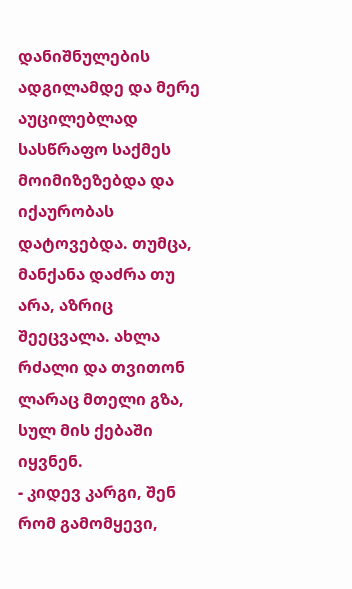დანიშნულების ადგილამდე და მერე აუცილებლად სასწრაფო საქმეს მოიმიზეზებდა და იქაურობას დატოვებდა. თუმცა, მანქანა დაძრა თუ არა, აზრიც შეეცვალა. ახლა რძალი და თვითონ ლარაც მთელი გზა, სულ მის ქებაში იყვნენ.
- კიდევ კარგი, შენ რომ გამომყევი,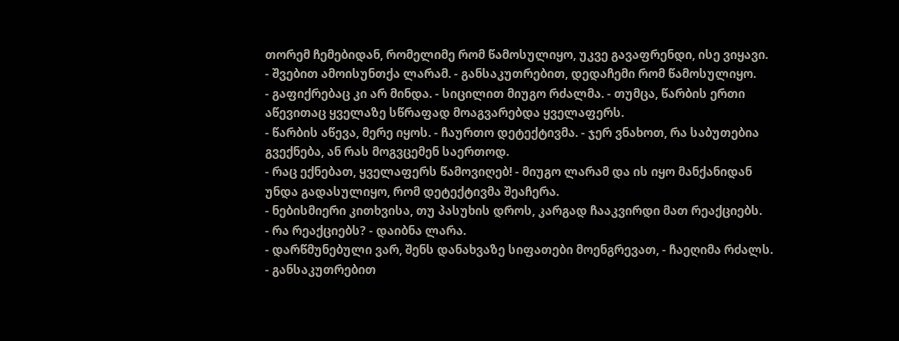თორემ ჩემებიდან, რომელიმე რომ წამოსულიყო, უკვე გავაფრენდი, ისე ვიყავი. - შვებით ამოისუნთქა ლარამ. - განსაკუთრებით, დედაჩემი რომ წამოსულიყო.
- გაფიქრებაც კი არ მინდა. - სიცილით მიუგო რძალმა. - თუმცა, წარბის ერთი აწევითაც ყველაზე სწრაფად მოაგვარებდა ყველაფერს.
- წარბის აწევა, მერე იყოს. - ჩაურთო დეტექტივმა. - ჯერ ვნახოთ, რა საბუთებია გვექნება, ან რას მოგვცემენ საერთოდ.
- რაც ექნებათ, ყველაფერს წამოვიღებ! - მიუგო ლარამ და ის იყო მანქანიდან უნდა გადასულიყო, რომ დეტექტივმა შეაჩერა.
- ნებისმიერი კითხვისა, თუ პასუხის დროს, კარგად ჩააკვირდი მათ რეაქციებს.
- რა რეაქციებს? - დაიბნა ლარა.
- დარწმუნებული ვარ, შენს დანახვაზე სიფათები მოენგრევათ, - ჩაეღიმა რძალს. - განსაკუთრებით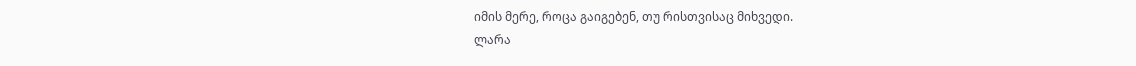იმის მერე, როცა გაიგებენ, თუ რისთვისაც მიხვედი.
ლარა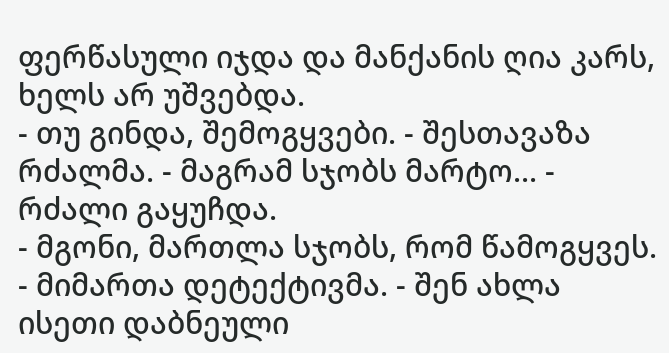ფერწასული იჯდა და მანქანის ღია კარს, ხელს არ უშვებდა.
- თუ გინდა, შემოგყვები. - შესთავაზა რძალმა. - მაგრამ სჯობს მარტო... - რძალი გაყუჩდა.
- მგონი, მართლა სჯობს, რომ წამოგყვეს. - მიმართა დეტექტივმა. - შენ ახლა ისეთი დაბნეული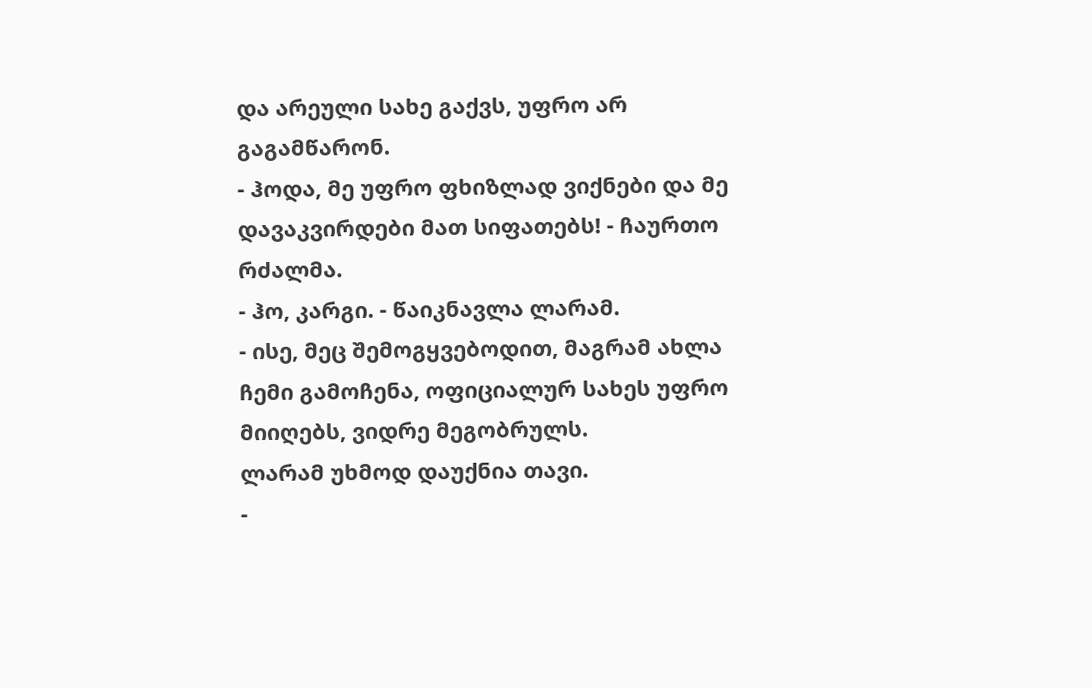და არეული სახე გაქვს, უფრო არ გაგამწარონ.
- ჰოდა, მე უფრო ფხიზლად ვიქნები და მე დავაკვირდები მათ სიფათებს! - ჩაურთო რძალმა.
- ჰო, კარგი. - წაიკნავლა ლარამ.
- ისე, მეც შემოგყვებოდით, მაგრამ ახლა ჩემი გამოჩენა, ოფიციალურ სახეს უფრო მიიღებს, ვიდრე მეგობრულს.
ლარამ უხმოდ დაუქნია თავი.
-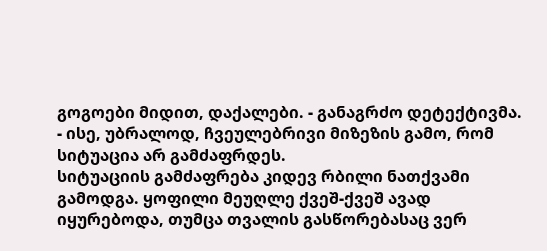გოგოები მიდით, დაქალები. - განაგრძო დეტექტივმა. - ისე, უბრალოდ, ჩვეულებრივი მიზეზის გამო, რომ სიტუაცია არ გამძაფრდეს.
სიტუაციის გამძაფრება კიდევ რბილი ნათქვამი გამოდგა. ყოფილი მეუღლე ქვეშ-ქვეშ ავად იყურებოდა, თუმცა თვალის გასწორებასაც ვერ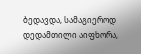ბედავდა, სამაგიეროდ დედამთილი აიფხორა,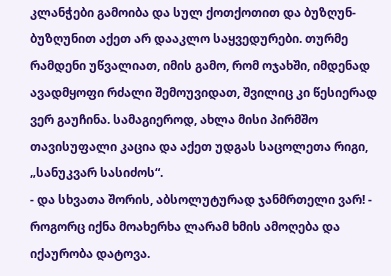კლანჭები გამოიბა და სულ ქოთქოთით და ბუზღუნ-ბუზღუნით აქეთ არ დააკლო საყვედურები. თურმე რამდენი უწვალიათ, იმის გამო, რომ ოჯახში, იმდენად ავადმყოფი რძალი შემოუვიდათ, შვილიც კი წესიერად ვერ გაუჩინა. სამაგიეროდ, ახლა მისი პირმშო თავისუფალი კაცია და აქეთ უდგას საცოლეთა რიგი, „სანუკვარ სასიძოს“.
- და სხვათა შორის, აბსოლუტურად ჯანმრთელი ვარ! - როგორც იქნა მოახერხა ლარამ ხმის ამოღება და იქაურობა დატოვა.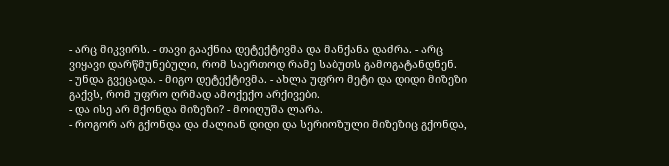- არც მიკვირს. - თავი გააქნია დეტექტივმა და მანქანა დაძრა. - არც ვიყავი დარწმუნებული, რომ საერთოდ რამე საბუთს გამოგატანდნენ.
- უნდა გვეცადა. - მიგო დეტექტივმა. - ახლა უფრო მეტი და დიდი მიზეზი გაქვს, რომ უფრო ღრმად ამოქექო არქივები.
- და ისე არ მქონდა მიზეზი? - მოიღუშა ლარა.
- როგორ არ გქონდა და ძალიან დიდი და სერიოზული მიზეზიც გქონდა,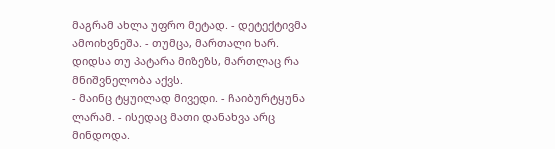მაგრამ ახლა უფრო მეტად. - დეტექტივმა ამოიხვნეშა. - თუმცა, მართალი ხარ. დიდსა თუ პატარა მიზეზს, მართლაც რა მნიშვნელობა აქვს.
- მაინც ტყუილად მივედი. - ჩაიბურტყუნა ლარამ. - ისედაც მათი დანახვა არც მინდოდა.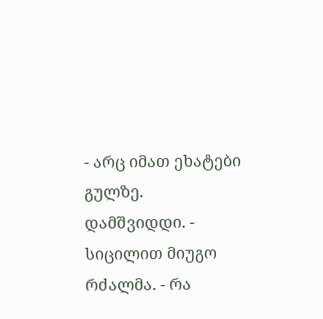- არც იმათ ეხატები გულზე. დამშვიდდი. - სიცილით მიუგო რძალმა. - რა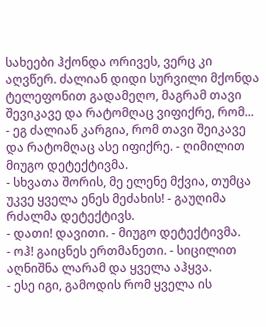სახეები ჰქონდა ორივეს, ვერც კი აღვწერ. ძალიან დიდი სურვილი მქონდა ტელეფონით გადამეღო, მაგრამ თავი შევიკავე და რატომღაც ვიფიქრე, რომ...
- ეგ ძალიან კარგია, რომ თავი შეიკავე და რატომღაც ასე იფიქრე. - ღიმილით მიუგო დეტექტივმა.
- სხვათა შორის, მე ელენე მქვია, თუმცა უკვე ყველა ენეს მეძახის! - გაუღიმა რძალმა დეტექტივს.
- დათი! დავითი. - მიუგო დეტექტივმა.
- ოჰ! გაიცნეს ერთმანეთი. - სიცილით აღნიშნა ლარამ და ყველა აჰყვა.
- ესე იგი, გამოდის რომ ყველა ის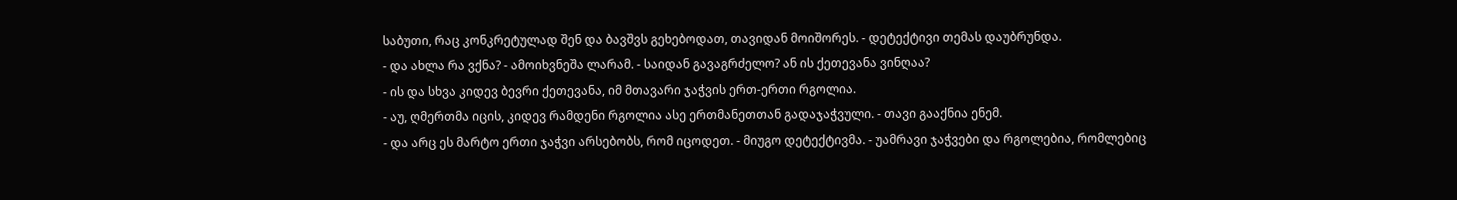საბუთი, რაც კონკრეტულად შენ და ბავშვს გეხებოდათ, თავიდან მოიშორეს. - დეტექტივი თემას დაუბრუნდა.
- და ახლა რა ვქნა? - ამოიხვნეშა ლარამ. - საიდან გავაგრძელო? ან ის ქეთევანა ვინღაა?
- ის და სხვა კიდევ ბევრი ქეთევანა, იმ მთავარი ჯაჭვის ერთ-ერთი რგოლია.
- აუ, ღმერთმა იცის, კიდევ რამდენი რგოლია ასე ერთმანეთთან გადაჯაჭვული. - თავი გააქნია ენემ.
- და არც ეს მარტო ერთი ჯაჭვი არსებობს, რომ იცოდეთ. - მიუგო დეტექტივმა. - უამრავი ჯაჭვები და რგოლებია, რომლებიც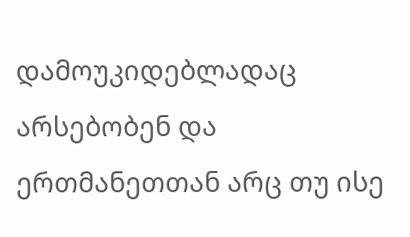დამოუკიდებლადაც არსებობენ და ერთმანეთთან არც თუ ისე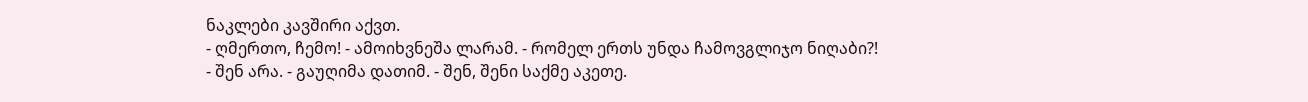ნაკლები კავშირი აქვთ.
- ღმერთო, ჩემო! - ამოიხვნეშა ლარამ. - რომელ ერთს უნდა ჩამოვგლიჯო ნიღაბი?!
- შენ არა. - გაუღიმა დათიმ. - შენ, შენი საქმე აკეთე.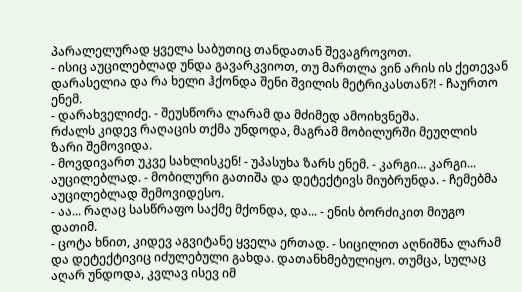პარალელურად ყველა საბუთიც თანდათან შევაგროვოთ.
- ისიც აუცილებლად უნდა გავარკვიოთ, თუ მართლა ვინ არის ის ქეთევან დარასელია და რა ხელი ჰქონდა შენი შვილის მეტრიკასთან?! - ჩაურთო ენემ.
- დარახველიძე. - შეუსწორა ლარამ და მძიმედ ამოიხვნეშა.
რძალს კიდევ რაღაცის თქმა უნდოდა, მაგრამ მობილურში მეუღლის ზარი შემოვიდა.
- მოვდივართ უკვე სახლისკენ! - უპასუხა ზარს ენემ. - კარგი... კარგი... აუცილებლად. - მობილური გათიშა და დეტექტივს მიუბრუნდა. - ჩემებმა აუცილებლად შემოვიდესო.
- აა... რაღაც სასწრაფო საქმე მქონდა, და... - ენის ბორძიკით მიუგო დათიმ.
- ცოტა ხნით, კიდევ აგვიტანე ყველა ერთად. - სიცილით აღნიშნა ლარამ და დეტექტივიც იძულებული გახდა. დათანხმებულიყო. თუმცა, სულაც აღარ უნდოდა, კვლავ ისევ იმ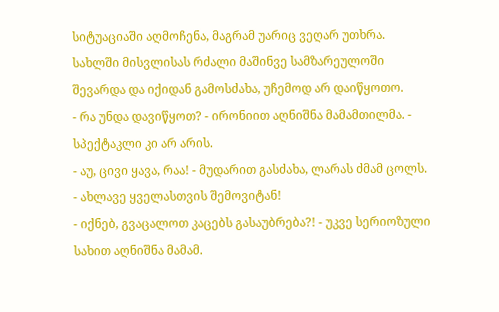სიტუაციაში აღმოჩენა, მაგრამ უარიც ვეღარ უთხრა.
სახლში მისვლისას რძალი მაშინვე სამზარეულოში შევარდა და იქიდან გამოსძახა, უჩემოდ არ დაიწყოთო.
- რა უნდა დავიწყოთ? - ირონიით აღნიშნა მამამთილმა. - სპექტაკლი კი არ არის.
- აუ, ცივი ყავა, რაა! - მუდარით გასძახა, ლარას ძმამ ცოლს.
- ახლავე ყველასთვის შემოვიტან!
- იქნებ, გვაცალოთ კაცებს გასაუბრება?! - უკვე სერიოზული სახით აღნიშნა მამამ.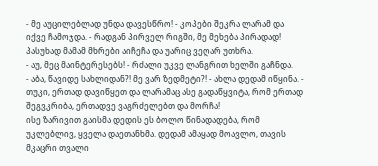- მე აუცილებლად უნდა დავესწრო! - კოპები შეკრა ლარამ და იქვე ჩამოჯდა. - რადგან პირველ რიგში, მე მეხება პირადად!
პასუხად მამამ მხრები აიჩეჩა და უარიც ვეღარ უთხრა.
- აუ, მეც მაინტერესებს! - რძალი უკვე ლანგრით ხელში გაჩნდა.
- აბა, წავიდე სახლიდან?! მე ვარ ზედმეტი?! - ახლა დედამ იწყინა. - თუკი, ერთად დავიწყეთ და ლარამაც ასე გადაწყვიტა, რომ ერთად შეგვკრიბა, ერთადვე ვაგრძელებთ და მორჩა!
ისე ზარივით გაისმა დედის ეს ბოლო წინადადება, რომ უკლებლივ, ყველა დაეთანხმა. დედამ ამაყად მოავლო, თავის მკაცრი თვალი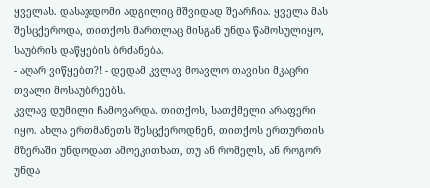ყველას. დასაჯდომი ადგილიც მშვიდად შეარჩია. ყველა მას შესცქეროდა, თითქოს მართლაც მისგან უნდა წამოსულიყო, საუბრის დაწყების ბრძანება.
- აღარ ვიწყებთ?! - დედამ კვლავ მოავლო თავისი მკაცრი თვალი მოსაუბრეებს.
კვლავ დუმილი ჩამოვარდა. თითქოს, სათქმელი არაფერი იყო. ახლა ერთმანეთს შესცქეროდნენ, თითქოს ერთურთის მზერაში უნდოდათ ამოეკითხათ, თუ ან რომელს, ან როგორ უნდა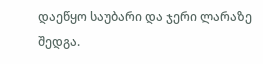დაეწყო საუბარი და ჯერი ლარაზე შედგა.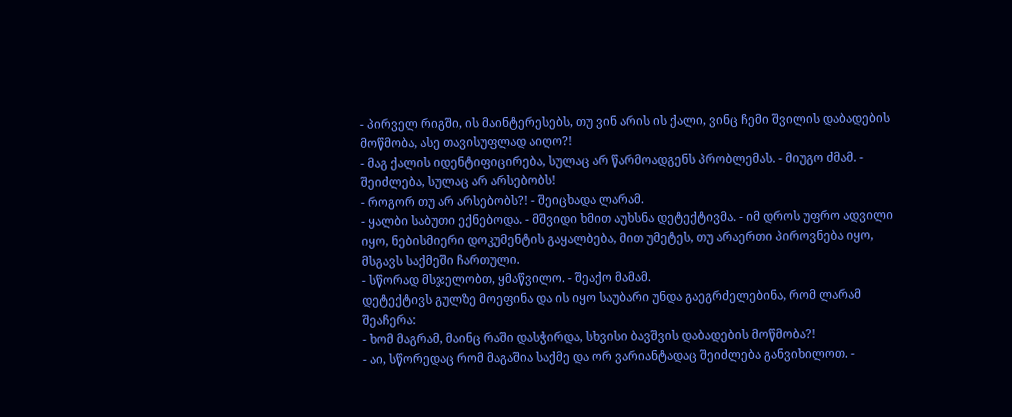- პირველ რიგში, ის მაინტერესებს, თუ ვინ არის ის ქალი, ვინც ჩემი შვილის დაბადების მოწმობა, ასე თავისუფლად აიღო?!
- მაგ ქალის იდენტიფიცირება, სულაც არ წარმოადგენს პრობლემას. - მიუგო ძმამ. - შეიძლება, სულაც არ არსებობს!
- როგორ თუ არ არსებობს?! - შეიცხადა ლარამ.
- ყალბი საბუთი ექნებოდა. - მშვიდი ხმით აუხსნა დეტექტივმა. - იმ დროს უფრო ადვილი იყო, ნებისმიერი დოკუმენტის გაყალბება, მით უმეტეს, თუ არაერთი პიროვნება იყო, მსგავს საქმეში ჩართული.
- სწორად მსჯელობთ, ყმაწვილო. - შეაქო მამამ.
დეტექტივს გულზე მოეფინა და ის იყო საუბარი უნდა გაეგრძელებინა, რომ ლარამ შეაჩერა:
- ხომ მაგრამ, მაინც რაში დასჭირდა, სხვისი ბავშვის დაბადების მოწმობა?!
- აი, სწორედაც რომ მაგაშია საქმე და ორ ვარიანტადაც შეიძლება განვიხილოთ. -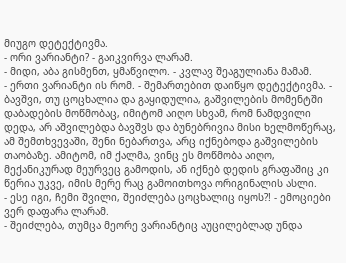მიუგო დეტექტივმა.
- ორი ვარიანტი? - გაიკვირვა ლარამ.
- მიდი, აბა გისმენთ, ყმაწვილო. - კვლავ შეაგულიანა მამამ.
- ერთი ვარიანტი ის რომ. - შემართებით დაიწყო დეტექტივმა. - ბავშვი, თუ ცოცხალია და გაყიდულია, გაშვილების მომენტში დაბადების მოწმობაც, იმიტომ აიღო სხვამ, რომ ნამდვილი დედა, არ აშვილებდა ბავშვს და ბუნებრივია მისი ხელმოწერაც, ამ შემთხვევაში, შენი ნებართვა, არც იქნებოდა გაშვილების თაობაზე. ამიტომ, იმ ქალმა, ვინც ეს მოწმობა აიღო, მექანიკურად მეურვეც გამოდის, ან იქნებ დედის გრაფაშიც კი წერია უკვე, იმის მერე რაც გამოითხოვა ორიგინალის ასლი.
- ესე იგი, ჩემი შვილი, შეიძლება ცოცხალიც იყოს?! - ემოციები ვერ დაფარა ლარამ.
- შეიძლება, თუმცა მეორე ვარიანტიც აუცილებლად უნდა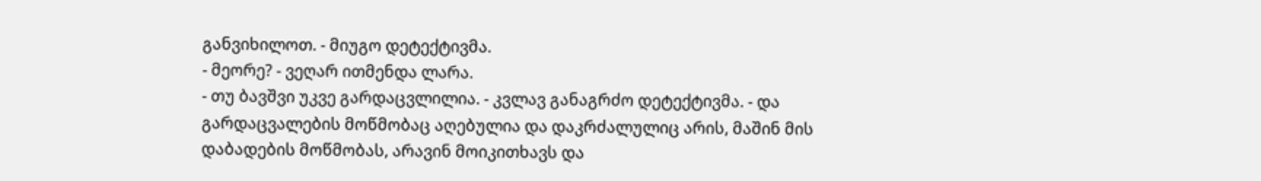განვიხილოთ. - მიუგო დეტექტივმა.
- მეორე? - ვეღარ ითმენდა ლარა.
- თუ ბავშვი უკვე გარდაცვლილია. - კვლავ განაგრძო დეტექტივმა. - და გარდაცვალების მოწმობაც აღებულია და დაკრძალულიც არის, მაშინ მის დაბადების მოწმობას, არავინ მოიკითხავს და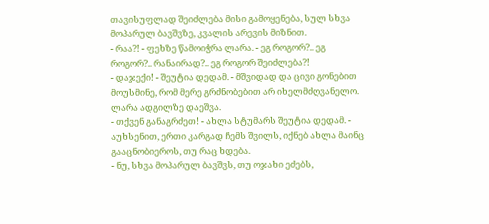თავისუფლად შეიძლება მისი გამოყენება, სულ სხვა მოპარულ ბავშვზე, კვალის არევის მიზნით.
- რაა?! - ფეხზე წამოიჭრა ლარა. - ეგ როგორ?.. ეგ როგორ?.. რანაირად?.. ეგ როგორ შეიძლება?!
- დაჯექი! - შეუტია დედამ. - მშვიდად და ცივი გონებით მოუსმინე, რომ მერე გრძნობებით არ იხელმძღვანელო.
ლარა ადგილზე დაეშვა.
- თქვენ განაგრძეთ! - ახლა სტუმარს შეუტია დედამ. - აუხსენით, ერთი კარგად ჩემს შვილს, იქნებ ახლა მაინც გააცნობიეროს, თუ რაც ხდება.
- ნუ, სხვა მოპარულ ბავშვს, თუ ოჯახი ეძებს,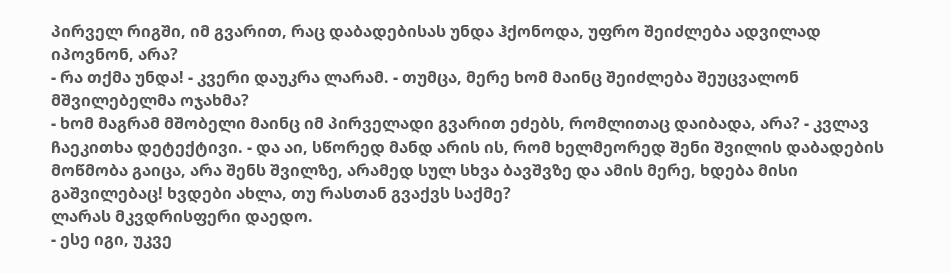პირველ რიგში, იმ გვარით, რაც დაბადებისას უნდა ჰქონოდა, უფრო შეიძლება ადვილად იპოვნონ, არა?
- რა თქმა უნდა! - კვერი დაუკრა ლარამ. - თუმცა, მერე ხომ მაინც შეიძლება შეუცვალონ მშვილებელმა ოჯახმა?
- ხომ მაგრამ მშობელი მაინც იმ პირველადი გვარით ეძებს, რომლითაც დაიბადა, არა? - კვლავ ჩაეკითხა დეტექტივი. - და აი, სწორედ მანდ არის ის, რომ ხელმეორედ შენი შვილის დაბადების მოწმობა გაიცა, არა შენს შვილზე, არამედ სულ სხვა ბავშვზე და ამის მერე, ხდება მისი გაშვილებაც! ხვდები ახლა, თუ რასთან გვაქვს საქმე?
ლარას მკვდრისფერი დაედო.
- ესე იგი, უკვე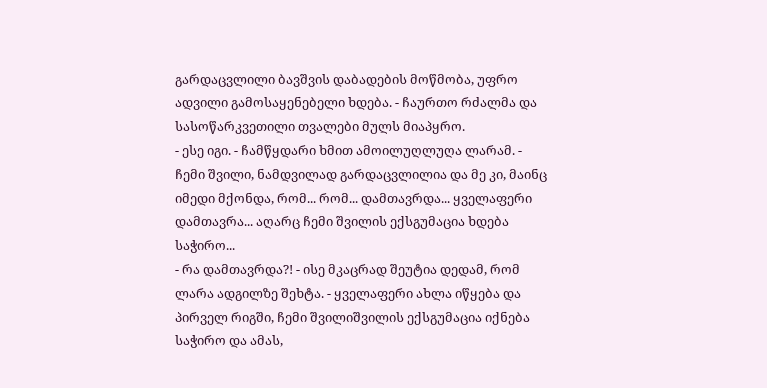გარდაცვლილი ბავშვის დაბადების მოწმობა, უფრო ადვილი გამოსაყენებელი ხდება. - ჩაურთო რძალმა და სასოწარკვეთილი თვალები მულს მიაპყრო.
- ესე იგი. - ჩამწყდარი ხმით ამოილუღლუღა ლარამ. - ჩემი შვილი, ნამდვილად გარდაცვლილია და მე კი, მაინც იმედი მქონდა, რომ... რომ... დამთავრდა... ყველაფერი დამთავრა... აღარც ჩემი შვილის ექსგუმაცია ხდება საჭირო...
- რა დამთავრდა?! - ისე მკაცრად შეუტია დედამ, რომ ლარა ადგილზე შეხტა. - ყველაფერი ახლა იწყება და პირველ რიგში, ჩემი შვილიშვილის ექსგუმაცია იქნება საჭირო და ამას,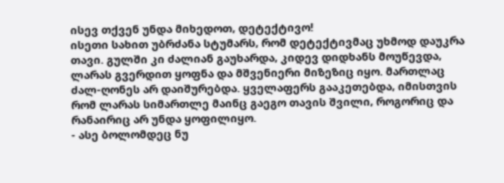ისევ თქვენ უნდა მიხედოთ, დეტექტივო!
ისეთი სახით უბრძანა სტუმარს, რომ დეტექტივმაც უხმოდ დაუკრა თავი. გულში კი ძალიან გაუხარდა, კიდევ დიდხანს მოუწევდა, ლარას გვერდით ყოფნა და მშვენიერი მიზეზიც იყო. მართლაც ძალ-ღონეს არ დაიშურებდა. ყველაფერს გააკეთებდა, იმისთვის რომ ლარას სიმართლე მაინც გაეგო თავის შვილი, როგორიც და რანაირიც არ უნდა ყოფილიყო.
- ასე ბოლომდეც ნუ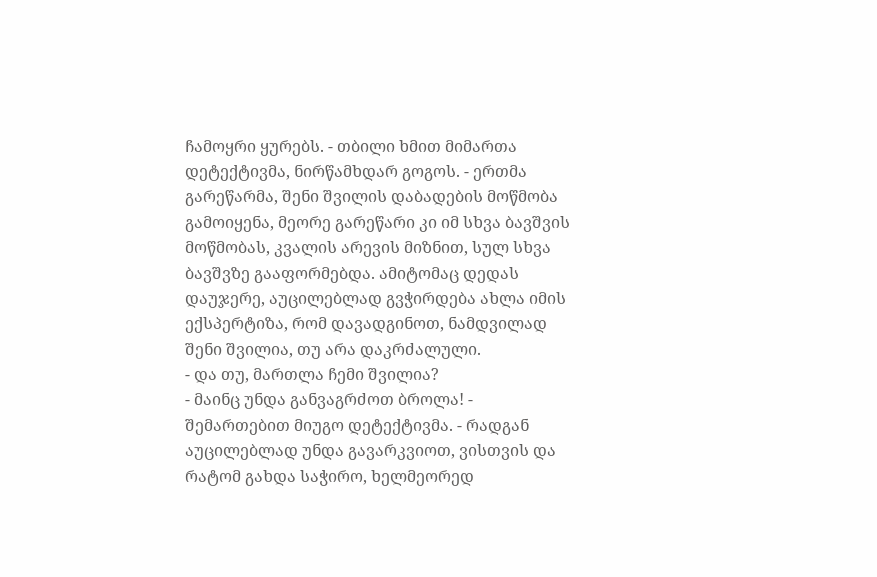ჩამოყრი ყურებს. - თბილი ხმით მიმართა დეტექტივმა, ნირწამხდარ გოგოს. - ერთმა გარეწარმა, შენი შვილის დაბადების მოწმობა გამოიყენა, მეორე გარეწარი კი იმ სხვა ბავშვის მოწმობას, კვალის არევის მიზნით, სულ სხვა ბავშვზე გააფორმებდა. ამიტომაც დედას დაუჯერე, აუცილებლად გვჭირდება ახლა იმის ექსპერტიზა, რომ დავადგინოთ, ნამდვილად შენი შვილია, თუ არა დაკრძალული.
- და თუ, მართლა ჩემი შვილია?
- მაინც უნდა განვაგრძოთ ბროლა! - შემართებით მიუგო დეტექტივმა. - რადგან აუცილებლად უნდა გავარკვიოთ, ვისთვის და რატომ გახდა საჭირო, ხელმეორედ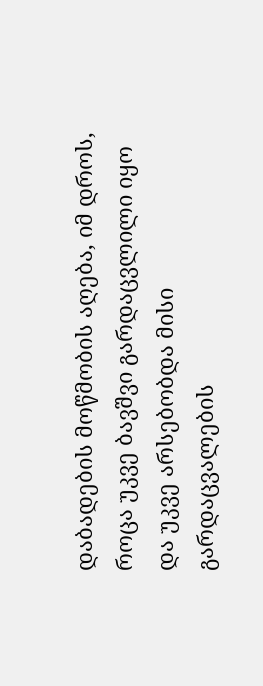დაბადების მოწმობის აღება, იმ დროს, როცა უკვე ბავშვი გარდაცვლილი იყო და უკვე არსებობდა მისი გარდაცვალების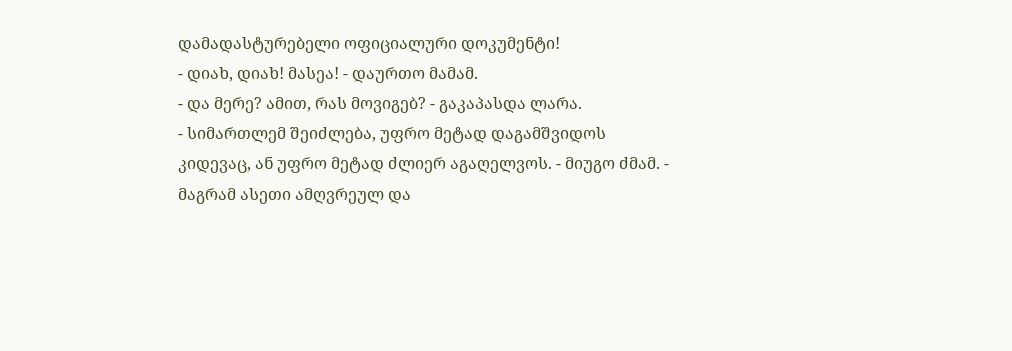დამადასტურებელი ოფიციალური დოკუმენტი!
- დიახ, დიახ! მასეა! - დაურთო მამამ.
- და მერე? ამით, რას მოვიგებ? - გაკაპასდა ლარა.
- სიმართლემ შეიძლება, უფრო მეტად დაგამშვიდოს კიდევაც, ან უფრო მეტად ძლიერ აგაღელვოს. - მიუგო ძმამ. - მაგრამ ასეთი ამღვრეულ და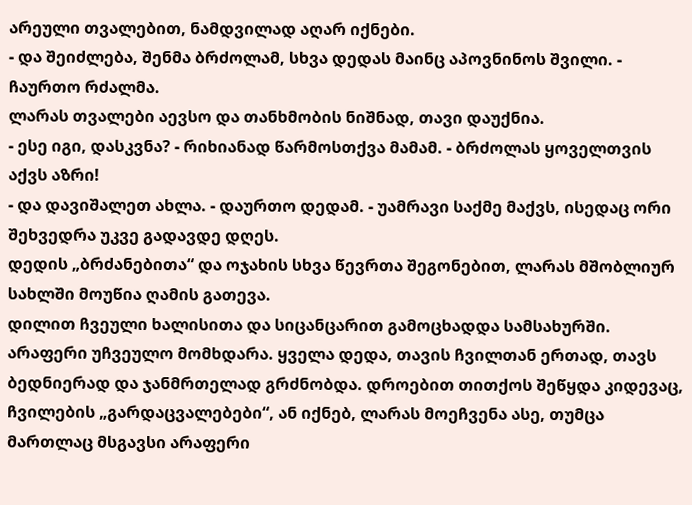არეული თვალებით, ნამდვილად აღარ იქნები.
- და შეიძლება, შენმა ბრძოლამ, სხვა დედას მაინც აპოვნინოს შვილი. - ჩაურთო რძალმა.
ლარას თვალები აევსო და თანხმობის ნიშნად, თავი დაუქნია.
- ესე იგი, დასკვნა? - რიხიანად წარმოსთქვა მამამ. - ბრძოლას ყოველთვის აქვს აზრი!
- და დავიშალეთ ახლა. - დაურთო დედამ. - უამრავი საქმე მაქვს, ისედაც ორი შეხვედრა უკვე გადავდე დღეს.
დედის „ბრძანებითა“ და ოჯახის სხვა წევრთა შეგონებით, ლარას მშობლიურ სახლში მოუწია ღამის გათევა.
დილით ჩვეული ხალისითა და სიცანცარით გამოცხადდა სამსახურში. არაფერი უჩვეულო მომხდარა. ყველა დედა, თავის ჩვილთან ერთად, თავს ბედნიერად და ჯანმრთელად გრძნობდა. დროებით თითქოს შეწყდა კიდევაც, ჩვილების „გარდაცვალებები“, ან იქნებ, ლარას მოეჩვენა ასე, თუმცა მართლაც მსგავსი არაფერი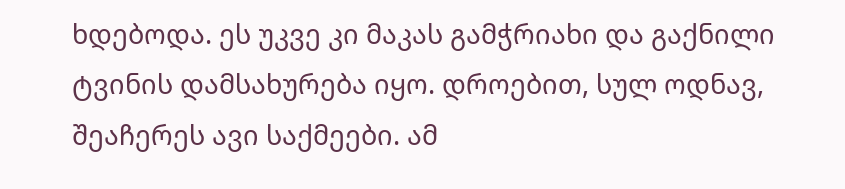ხდებოდა. ეს უკვე კი მაკას გამჭრიახი და გაქნილი ტვინის დამსახურება იყო. დროებით, სულ ოდნავ, შეაჩერეს ავი საქმეები. ამ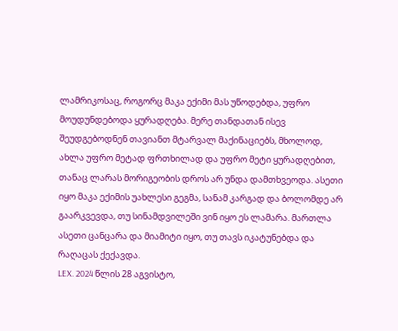ლამრიკოსაც, როგორც მაკა ექიმი მას უწოდებდა, უფრო მოუდუნდებოდა ყურადღება. მერე თანდათან ისევ შეუდგებოდნენ თავიანთ მტარვალ მაქინაციებს, მხოლოდ, ახლა უფრო მეტად ფრთხილად და უფრო მეტი ყურადღებით, თანაც ლარას მორიგეობის დროს არ უნდა დამთხვეოდა. ასეთი იყო მაკა ექიმის უახლესი გეგმა, სანამ კარგად და ბოლომდე არ გაარკვევდა, თუ სინამდვილეში ვინ იყო ეს ლამარა. მართლა ასეთი ცანცარა და მიამიტი იყო, თუ თავს იკატუნებდა და რაღაცას ქექავდა.
LEX. 2024 წლის 28 აგვისტო,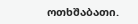ოთხშაბათი.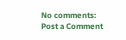No comments:
Post a Comment